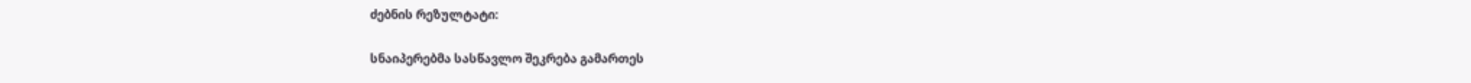ძებნის რეზულტატი:

სნაიპერებმა სასწავლო შეკრება გამართეს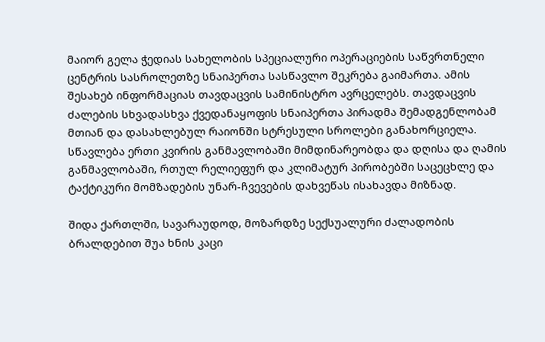მაიორ გელა ჭედიას სახელობის სპეციალური ოპერაციების საწვრთნელი ცენტრის სასროლეთზე სნაიპერთა სასწავლო შეკრება გაიმართა. ამის შესახებ ინფორმაციას თავდაცვის სამინისტრო ავრცელებს. თავდაცვის ძალების სხვადასხვა ქვედანაყოფის სნაიპერთა პირადმა შემადგენლობამ მთიან და დასახლებულ რაიონში სტრესული სროლები განახორციელა. სწავლება ერთი კვირის განმავლობაში მიმდინარეობდა და დღისა და ღამის განმავლობაში, რთულ რელიეფურ და კლიმატურ პირობებში საცეცხლე და ტაქტიკური მომზადების უნარ-ჩვევების დახვეწას ისახავდა მიზნად.

შიდა ქართლში, სავარაუდოდ, მოზარდზე სექსუალური ძალადობის ბრალდებით შუა ხნის კაცი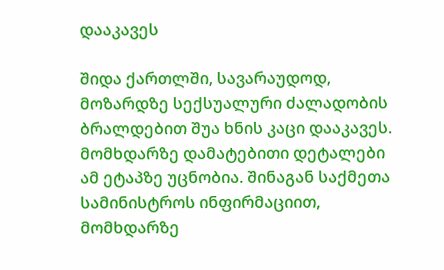დააკავეს

შიდა ქართლში, სავარაუდოდ, მოზარდზე სექსუალური ძალადობის ბრალდებით შუა ხნის კაცი დააკავეს.  მომხდარზე დამატებითი დეტალები ამ ეტაპზე უცნობია. შინაგან საქმეთა სამინისტროს ინფირმაციით, მომხდარზე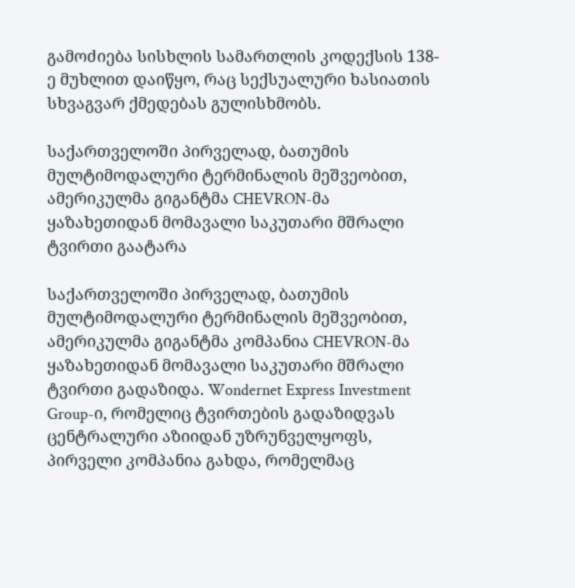გამოძიება სისხლის სამართლის კოდექსის 138-ე მუხლით დაიწყო, რაც სექსუალური ხასიათის სხვაგვარ ქმედებას გულისხმობს.

საქართველოში პირველად, ბათუმის მულტიმოდალური ტერმინალის მეშვეობით, ამერიკულმა გიგანტმა CHEVRON-მა ყაზახეთიდან მომავალი საკუთარი მშრალი ტვირთი გაატარა

საქართველოში პირველად, ბათუმის მულტიმოდალური ტერმინალის მეშვეობით, ამერიკულმა გიგანტმა კომპანია CHEVRON-მა ყაზახეთიდან მომავალი საკუთარი მშრალი ტვირთი გადაზიდა. Wondernet Express Investment Group-ი, რომელიც ტვირთების გადაზიდვას ცენტრალური აზიიდან უზრუნველყოფს, პირველი კომპანია გახდა, რომელმაც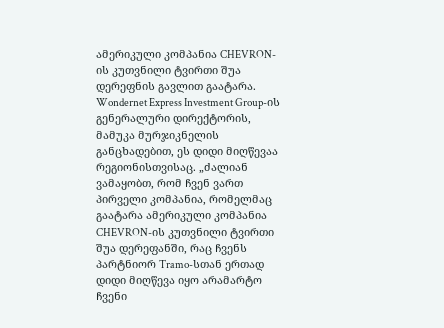ამერიკული კომპანია CHEVRON-ის კუთვნილი ტვირთი შუა დერეფნის გავლით გაატარა. Wondernet Express Investment Group-ის გენერალური დირექტორის, მამუკა მურჯიკნელის განცხადებით, ეს დიდი მიღწევაა რეგიონისთვისაც. „ძალიან ვამაყობთ, რომ ჩვენ ვართ პირველი კომპანია, რომელმაც გაატარა ამერიკული კომპანია CHEVRON-ის კუთვნილი ტვირთი შუა დერეფანში, რაც ჩვენს პარტნიორ Tramo-სთან ერთად დიდი მიღწევა იყო არამარტო ჩვენი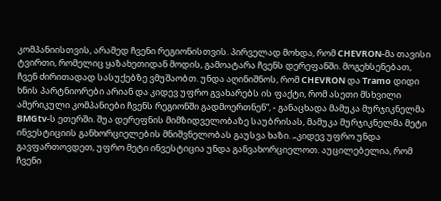კომპანიისთვის, არამედ ჩვენი რეგიონისთვის. პირველად მოხდა, რომ CHEVRON-მა თავისი ტვირთი, რომელიც ყაზახეთიდან მოდის, გამოატარა ჩვენს დერეფანში. მოგეხსენებათ, ჩვენ ძირითადად სასუქებზე ვმუშაობთ. უნდა აღინიშნოს, რომ CHEVRON და Tramo დიდი ხნის პარტნიორები არიან და კიდევ უფრო გვახარებს ის ფაქტი, რომ ასეთი მსხვილი ამერიკული კომპანიები ჩვენს რეგიონში გადმოერთნენ“, - განაცხადა მამუკა მურჯიკნელმა BMGtv-ს ეთერში. შუა დერეფნის მიმზიდველობაზე საუბრისას, მამუკა მურჯიკნელმა მეტი ინვესტიციის განხორციელების მნიშვნელობას გაუსვა ხაზი. „კიდევ უფრო უნდა გავფართოვდეთ, უფრო მეტი ინვესტიცია უნდა განვახორციელოთ. აუცილებელია, რომ ჩვენი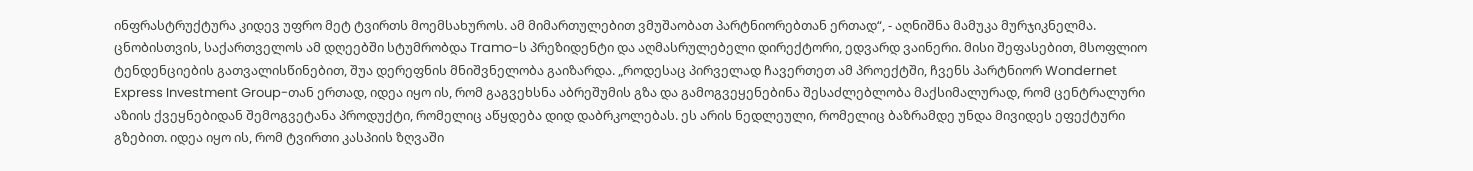ინფრასტრუქტურა კიდევ უფრო მეტ ტვირთს მოემსახუროს. ამ მიმართულებით ვმუშაობათ პარტნიორებთან ერთად“, - აღნიშნა მამუკა მურჯიკნელმა. ცნობისთვის, საქართველოს ამ დღეებში სტუმრობდა Tramo-ს პრეზიდენტი და აღმასრულებელი დირექტორი, ედვარდ ვაინერი. მისი შეფასებით, მსოფლიო ტენდენციების გათვალისწინებით, შუა დერეფნის მნიშვნელობა გაიზარდა. „როდესაც პირველად ჩავერთეთ ამ პროექტში, ჩვენს პარტნიორ Wondernet Express Investment Group-თან ერთად, იდეა იყო ის, რომ გაგვეხსნა აბრეშუმის გზა და გამოგვეყენებინა შესაძლებლობა მაქსიმალურად, რომ ცენტრალური აზიის ქვეყნებიდან შემოგვეტანა პროდუქტი, რომელიც აწყდება დიდ დაბრკოლებას. ეს არის ნედლეული, რომელიც ბაზრამდე უნდა მივიდეს ეფექტური გზებით. იდეა იყო ის, რომ ტვირთი კასპიის ზღვაში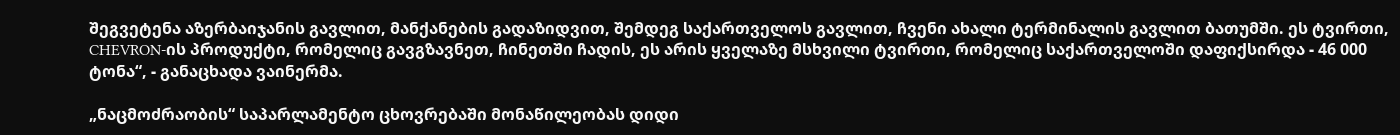შეგვეტენა აზერბაიჯანის გავლით, მანქანების გადაზიდვით, შემდეგ საქართველოს გავლით, ჩვენი ახალი ტერმინალის გავლით ბათუმში. ეს ტვირთი, CHEVRON-ის პროდუქტი, რომელიც გავგზავნეთ, ჩინეთში ჩადის, ეს არის ყველაზე მსხვილი ტვირთი, რომელიც საქართველოში დაფიქსირდა - 46 000 ტონა“, - განაცხადა ვაინერმა.

„ნაცმოძრაობის“ საპარლამენტო ცხოვრებაში მონაწილეობას დიდი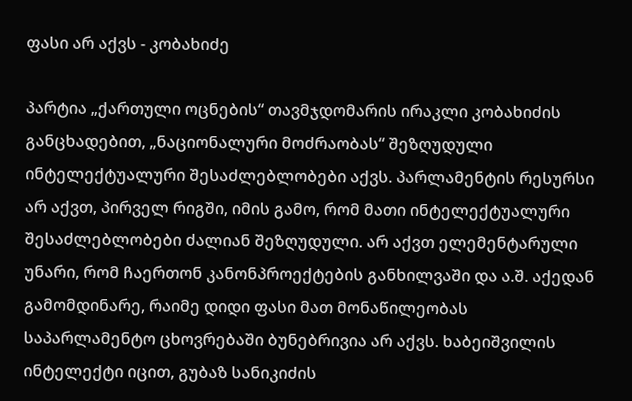ფასი არ აქვს - კობახიძე

პარტია „ქართული ოცნების“ თავმჯდომარის ირაკლი კობახიძის განცხადებით, „ნაციონალური მოძრაობას“ შეზღუდული ინტელექტუალური შესაძლებლობები აქვს. პარლამენტის რესურსი არ აქვთ, პირველ რიგში, იმის გამო, რომ მათი ინტელექტუალური შესაძლებლობები ძალიან შეზღუდული. არ აქვთ ელემენტარული უნარი, რომ ჩაერთონ კანონპროექტების განხილვაში და ა.შ. აქედან გამომდინარე, რაიმე დიდი ფასი მათ მონაწილეობას საპარლამენტო ცხოვრებაში ბუნებრივია არ აქვს. ხაბეიშვილის ინტელექტი იცით, გუბაზ სანიკიძის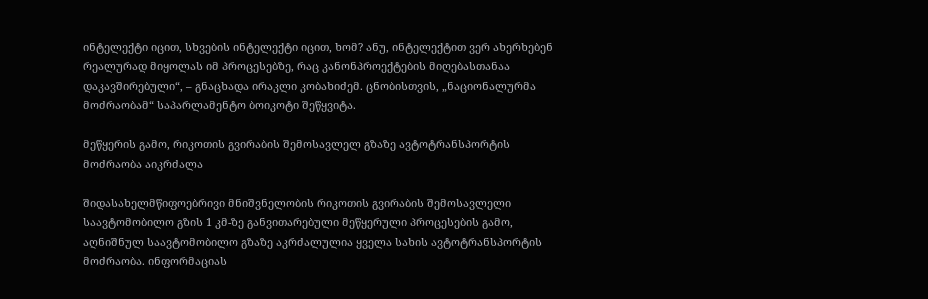ინტელექტი იცით, სხვების ინტელექტი იცით, ხომ? ანუ, ინტელექტით ვერ ახერხებენ რეალურად მიყოლას იმ პროცესებზე, რაც კანონპროექტების მიღებასთანაა დაკავშირებული“, – გნაცხადა ირაკლი კობახიძემ. ცნობისთვის, „ნაციონალურმა მოძრაობამ“ საპარლამენტო ბოიკოტი შეწყვიტა.

მეწყერის გამო, რიკოთის გვირაბის შემოსავლელ გზაზე ავტოტრანსპორტის მოძრაობა აიკრძალა

შიდასახელმწიფოებრივი მნიშვნელობის რიკოთის გვირაბის შემოსავლელი საავტომობილო გზის 1 კმ-ზე განვითარებული მეწყერული პროცესების გამო, აღნიშნულ საავტომობილო გზაზე აკრძალულია ყველა სახის ავტოტრანსპორტის მოძრაობა. ინფორმაციას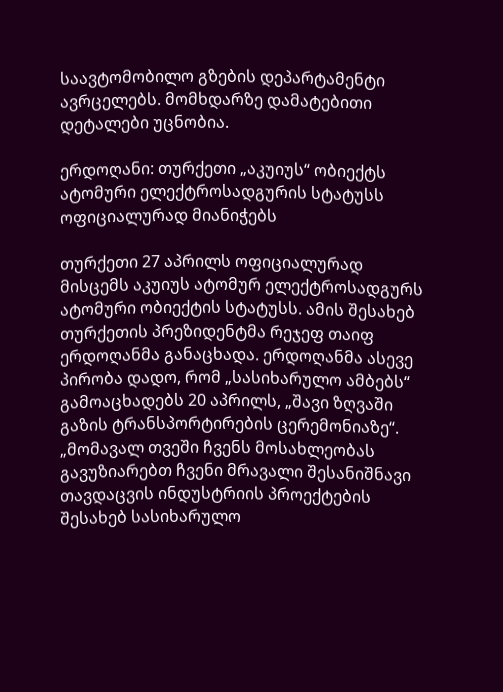საავტომობილო გზების დეპარტამენტი ავრცელებს. მომხდარზე დამატებითი დეტალები უცნობია.

ერდოღანი: თურქეთი „აკუიუს“ ობიექტს ატომური ელექტროსადგურის სტატუსს ოფიციალურად მიანიჭებს

თურქეთი 27 აპრილს ოფიციალურად მისცემს აკუიუს ატომურ ელექტროსადგურს ატომური ობიექტის სტატუსს. ამის შესახებ თურქეთის პრეზიდენტმა რეჯეფ თაიფ ერდოღანმა განაცხადა. ერდოღანმა ასევე პირობა დადო, რომ „სასიხარულო ამბებს“ გამოაცხადებს 20 აპრილს, „შავი ზღვაში გაზის ტრანსპორტირების ცერემონიაზე“. „მომავალ თვეში ჩვენს მოსახლეობას გავუზიარებთ ჩვენი მრავალი შესანიშნავი თავდაცვის ინდუსტრიის პროექტების შესახებ სასიხარულო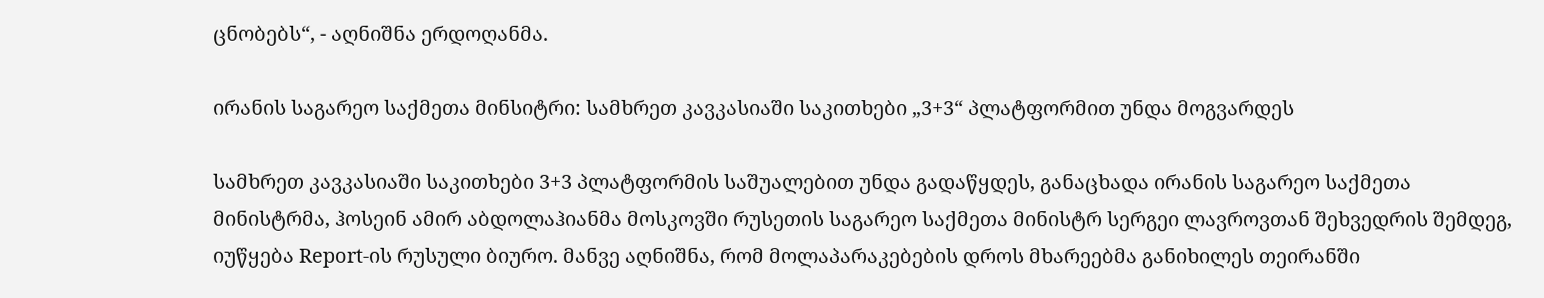ცნობებს“, - აღნიშნა ერდოღანმა.

ირანის საგარეო საქმეთა მინსიტრი: სამხრეთ კავკასიაში საკითხები „3+3“ პლატფორმით უნდა მოგვარდეს

სამხრეთ კავკასიაში საკითხები 3+3 პლატფორმის საშუალებით უნდა გადაწყდეს, განაცხადა ირანის საგარეო საქმეთა მინისტრმა, ჰოსეინ ამირ აბდოლაჰიანმა მოსკოვში რუსეთის საგარეო საქმეთა მინისტრ სერგეი ლავროვთან შეხვედრის შემდეგ, იუწყება Report-ის რუსული ბიურო. მანვე აღნიშნა, რომ მოლაპარაკებების დროს მხარეებმა განიხილეს თეირანში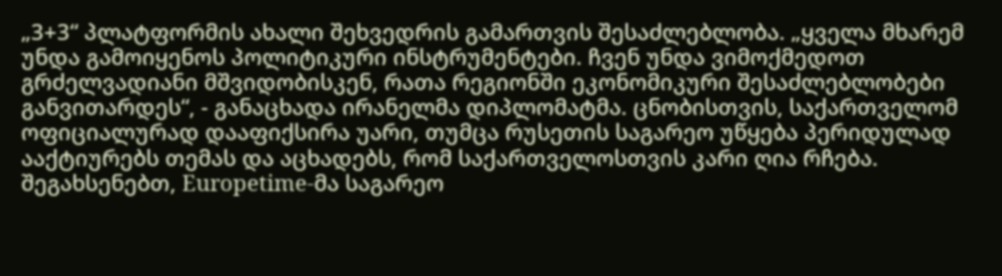„3+3“ პლატფორმის ახალი შეხვედრის გამართვის შესაძლებლობა. „ყველა მხარემ უნდა გამოიყენოს პოლიტიკური ინსტრუმენტები. ჩვენ უნდა ვიმოქმედოთ გრძელვადიანი მშვიდობისკენ, რათა რეგიონში ეკონომიკური შესაძლებლობები განვითარდეს“, - განაცხადა ირანელმა დიპლომატმა. ცნობისთვის, საქართველომ ოფიციალურად დააფიქსირა უარი, თუმცა რუსეთის საგარეო უწყება პერიდულად ააქტიურებს თემას და აცხადებს, რომ საქართველოსთვის კარი ღია რჩება. შეგახსენებთ, Europetime-მა საგარეო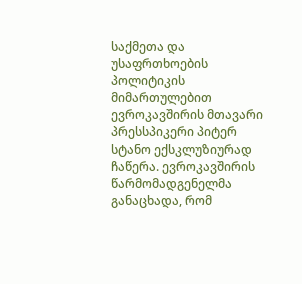საქმეთა და უსაფრთხოების პოლიტიკის მიმართულებით ევროკავშირის მთავარი პრესსპიკერი პიტერ სტანო ექსკლუზიურად ჩაწერა. ევროკავშირის წარმომადგენელმა განაცხადა, რომ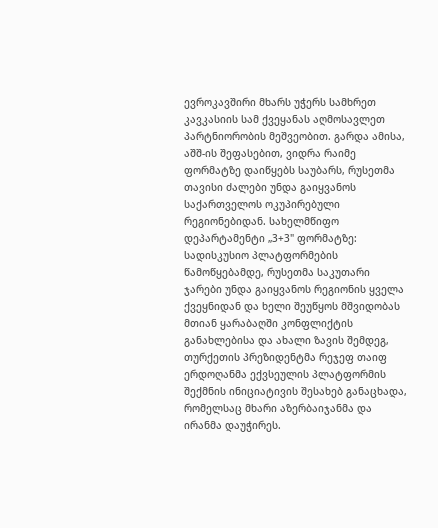ევროკავშირი მხარს უჭერს სამხრეთ კავკასიის სამ ქვეყანას აღმოსავლეთ პარტნიორობის მეშვეობით. გარდა ამისა, აშშ-ის შეფასებით, ვიდრა რაიმე ფორმატზე დაიწყებს საუბარს, რუსეთმა თავისი ძალები უნდა გაიყვანოს საქართველოს ოკუპირებული რეგიონებიდან. სახელმწიფო დეპარტამენტი „3+3" ფორმატზე: სადისკუსიო პლატფორმების წამოწყებამდე, რუსეთმა საკუთარი ჯარები უნდა გაიყვანოს რეგიონის ყველა ქვეყნიდან და ხელი შეუწყოს მშვიდობას მთიან ყარაბაღში კონფლიქტის განახლებისა და ახალი ზავის შემდეგ, თურქეთის პრეზიდენტმა რეჯეფ თაიფ ერდოღანმა ექვსეულის პლატფორმის შექმნის ინიციატივის შესახებ განაცხადა, რომელსაც მხარი აზერბაიჯანმა და ირანმა დაუჭირეს.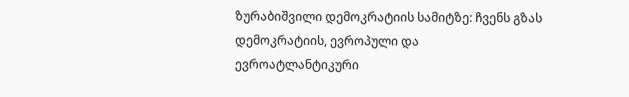ზურაბიშვილი დემოკრატიის სამიტზე: ჩვენს გზას დემოკრატიის, ევროპული და ევროატლანტიკური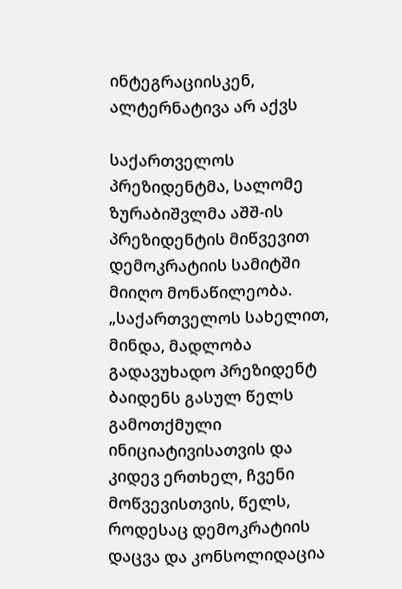ინტეგრაციისკენ, ალტერნატივა არ აქვს

საქართველოს პრეზიდენტმა, სალომე ზურაბიშვლმა აშშ-ის პრეზიდენტის მიწვევით დემოკრატიის სამიტში მიიღო მონაწილეობა. „საქართველოს სახელით, მინდა, მადლობა გადავუხადო პრეზიდენტ ბაიდენს გასულ წელს გამოთქმული ინიციატივისათვის და კიდევ ერთხელ, ჩვენი მოწვევისთვის, წელს, როდესაც დემოკრატიის დაცვა და კონსოლიდაცია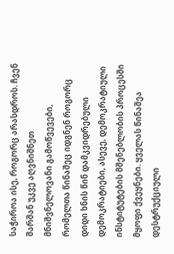საჭიროა ისე, როგორც არასდროს. ჩვენ შარშან უკვე აღვნიშნეთ მნიშვნელოვანი გამოწვევები, რომელთა წინაშეც იდგნენ როგორც დიდი ხნის წინ დამკვიდრებული დემოკრატიები, ასევე, დემოკრატიული ინსტიტუტების მშენებლობის პროცესში მყოფი ქვეყნები. ყველას წინაშეა დესტრუქციული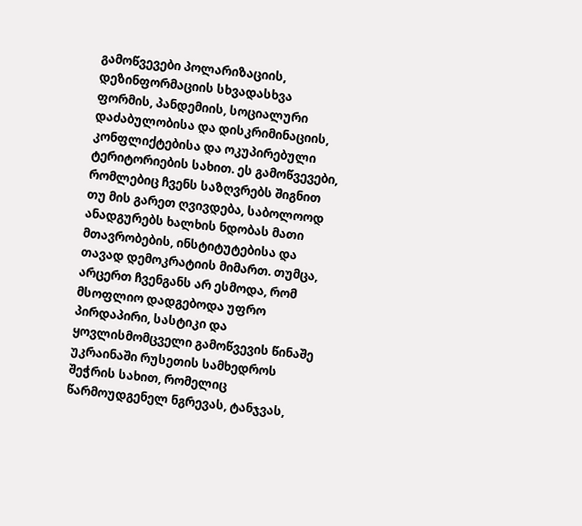გამოწვევები პოლარიზაციის, დეზინფორმაციის სხვადასხვა ფორმის, პანდემიის, სოციალური დაძაბულობისა და დისკრიმინაციის, კონფლიქტებისა და ოკუპირებული ტერიტორიების სახით. ეს გამოწვევები, რომლებიც ჩვენს საზღვრებს შიგნით თუ მის გარეთ ღვივდება, საბოლოოდ ანადგურებს ხალხის ნდობას მათი მთავრობების, ინსტიტუტებისა და თავად დემოკრატიის მიმართ. თუმცა, არცერთ ჩვენგანს არ ესმოდა, რომ მსოფლიო დადგებოდა უფრო პირდაპირი, სასტიკი და ყოვლისმომცველი გამოწვევის წინაშე უკრაინაში რუსეთის სამხედროს შეჭრის სახით, რომელიც წარმოუდგენელ ნგრევას, ტანჯვას,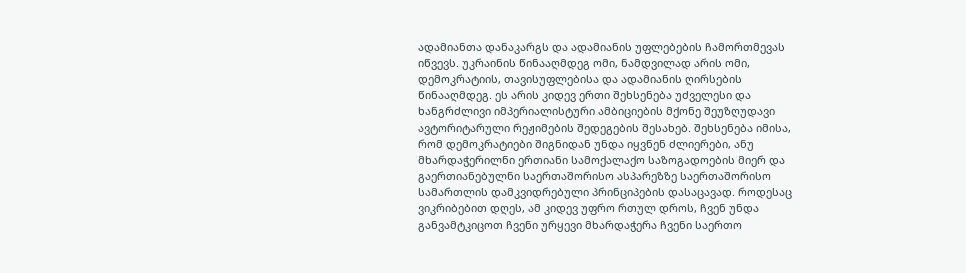ადამიანთა დანაკარგს და ადამიანის უფლებების ჩამორთმევას იწვევს. უკრაინის წინააღმდეგ ომი, ნამდვილად არის ომი, დემოკრატიის, თავისუფლებისა და ადამიანის ღირსების წინააღმდეგ. ეს არის კიდევ ერთი შეხსენება უძველესი და ხანგრძლივი იმპერიალისტური ამბიციების მქონე შეუზღუდავი ავტორიტარული რეჟიმების შედეგების შესახებ. შეხსენება იმისა, რომ დემოკრატიები შიგნიდან უნდა იყვნენ ძლიერები, ანუ მხარდაჭერილნი ერთიანი სამოქალაქო საზოგადოების მიერ და გაერთიანებულნი საერთაშორისო ასპარეზზე საერთაშორისო სამართლის დამკვიდრებული პრინციპების დასაცავად. როდესაც ვიკრიბებით დღეს, ამ კიდევ უფრო რთულ დროს, ჩვენ უნდა განვამტკიცოთ ჩვენი ურყევი მხარდაჭერა ჩვენი საერთო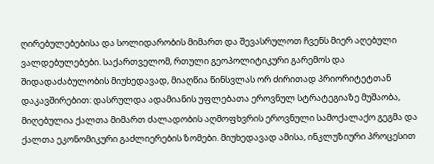ღირებულებებისა და სოლიდარობის მიმართ და შევასრულოთ ჩვენს მიერ აღებული ვალდებულებები. საქართველომ, რთული გეოპოლიტიკური გარემოს და შიდადაძაბულობის მიუხედავად, მიაღწია წინსვლას ორ ძირითად პრიორიტეტთან დაკავშირებით: დასრულდა ადამიანის უფლებათა ეროვნულ სტრატეგიაზე მუშაობა, მიღებულია ქალთა მიმართ ძალადობის აღმოფხვრის ეროვნული სამოქალაქო გეგმა და ქალთა ეკონომიკური გაძლიერების ზომები. მიუხედავად ამისა, ინკლუზიური პროცესით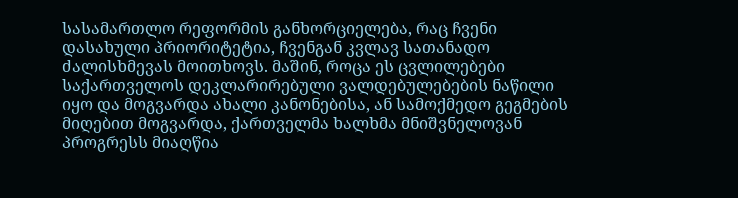სასამართლო რეფორმის განხორციელება, რაც ჩვენი დასახული პრიორიტეტია, ჩვენგან კვლავ სათანადო ძალისხმევას მოითხოვს. მაშინ, როცა ეს ცვლილებები საქართველოს დეკლარირებული ვალდებულებების ნაწილი იყო და მოგვარდა ახალი კანონებისა, ან სამოქმედო გეგმების მიღებით მოგვარდა, ქართველმა ხალხმა მნიშვნელოვან პროგრესს მიაღწია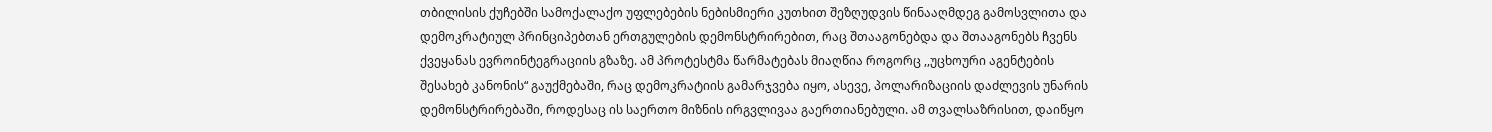თბილისის ქუჩებში სამოქალაქო უფლებების ნებისმიერი კუთხით შეზღუდვის წინააღმდეგ გამოსვლითა და დემოკრატიულ პრინციპებთან ერთგულების დემონსტრირებით, რაც შთააგონებდა და შთააგონებს ჩვენს ქვეყანას ევროინტეგრაციის გზაზე. ამ პროტესტმა წარმატებას მიაღწია როგორც ,,უცხოური აგენტების შესახებ კანონის“ გაუქმებაში, რაც დემოკრატიის გამარჯვება იყო, ასევე, პოლარიზაციის დაძლევის უნარის დემონსტრირებაში, როდესაც ის საერთო მიზნის ირგვლივაა გაერთიანებული. ამ თვალსაზრისით, დაიწყო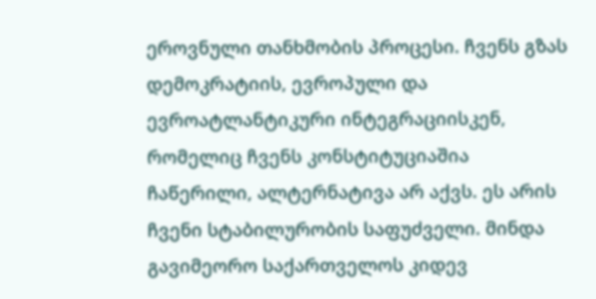ეროვნული თანხმობის პროცესი. ჩვენს გზას დემოკრატიის, ევროპული და ევროატლანტიკური ინტეგრაციისკენ, რომელიც ჩვენს კონსტიტუციაშია ჩაწერილი, ალტერნატივა არ აქვს. ეს არის ჩვენი სტაბილურობის საფუძველი. მინდა გავიმეორო საქართველოს კიდევ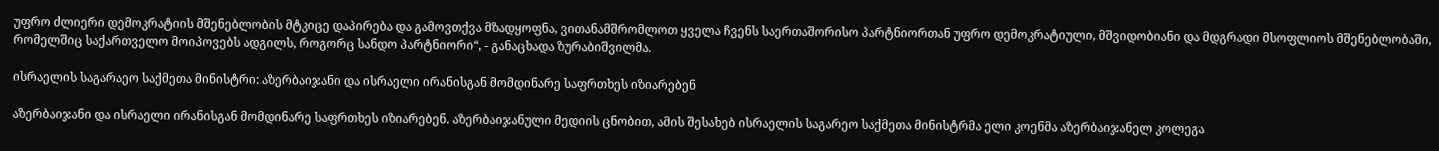უფრო ძლიერი დემოკრატიის მშენებლობის მტკიცე დაპირება და გამოვთქვა მზადყოფნა, ვითანამშრომლოთ ყველა ჩვენს საერთაშორისო პარტნიორთან უფრო დემოკრატიული, მშვიდობიანი და მდგრადი მსოფლიოს მშენებლობაში, რომელშიც საქართველო მოიპოვებს ადგილს, როგორც სანდო პარტნიორი“, - განაცხადა ზურაბიშვილმა.

ისრაელის საგარაეო საქმეთა მინისტრი: აზერბაიჯანი და ისრაელი ირანისგან მომდინარე საფრთხეს იზიარებენ

აზერბაიჯანი და ისრაელი ირანისგან მომდინარე საფრთხეს იზიარებენ. აზერბაიჯანული მედიის ცნობით, ამის შესახებ ისრაელის საგარეო საქმეთა მინისტრმა ელი კოენმა აზერბაიჯანელ კოლეგა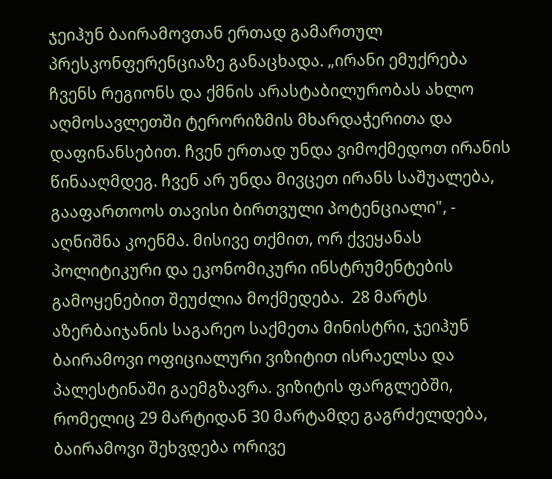ჯეიჰუნ ბაირამოვთან ერთად გამართულ პრესკონფერენციაზე განაცხადა. „ირანი ემუქრება ჩვენს რეგიონს და ქმნის არასტაბილურობას ახლო აღმოსავლეთში ტერორიზმის მხარდაჭერითა და დაფინანსებით. ჩვენ ერთად უნდა ვიმოქმედოთ ირანის წინააღმდეგ. ჩვენ არ უნდა მივცეთ ირანს საშუალება, გააფართოოს თავისი ბირთვული პოტენციალი", - აღნიშნა კოენმა. მისივე თქმით, ორ ქვეყანას პოლიტიკური და ეკონომიკური ინსტრუმენტების გამოყენებით შეუძლია მოქმედება.  28 მარტს აზერბაიჯანის საგარეო საქმეთა მინისტრი, ჯეიჰუნ ბაირამოვი ოფიციალური ვიზიტით ისრაელსა და პალესტინაში გაემგზავრა. ვიზიტის ფარგლებში, რომელიც 29 მარტიდან 30 მარტამდე გაგრძელდება, ბაირამოვი შეხვდება ორივე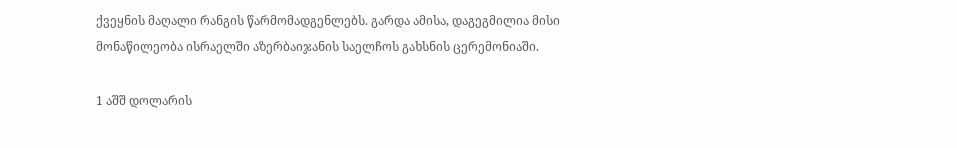ქვეყნის მაღალი რანგის წარმომადგენლებს. გარდა ამისა, დაგეგმილია მისი მონაწილეობა ისრაელში აზერბაიჯანის საელჩოს გახსნის ცერემონიაში.

1 აშშ დოლარის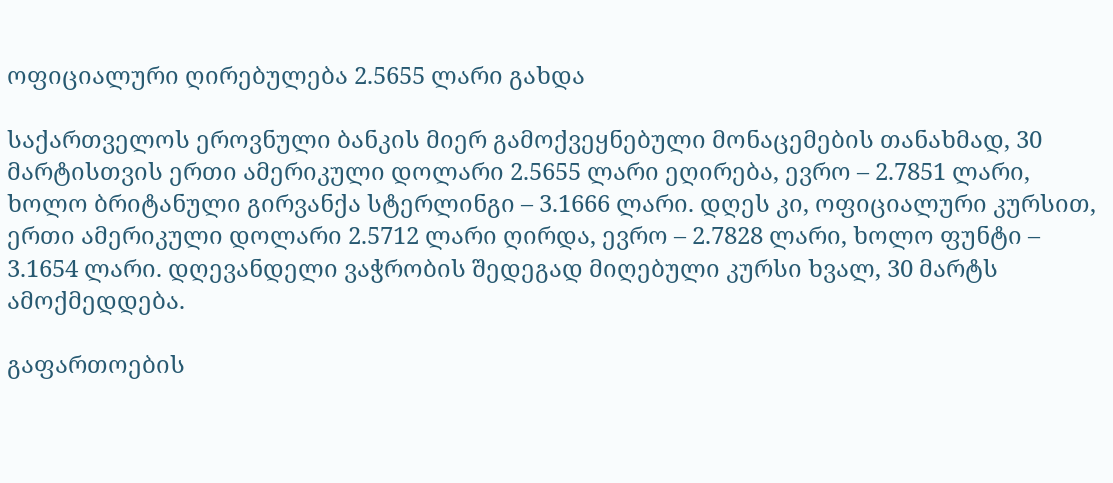ოფიციალური ღირებულება 2.5655 ლარი გახდა

საქართველოს ეროვნული ბანკის მიერ გამოქვეყნებული მონაცემების თანახმად, 30 მარტისთვის ერთი ამერიკული დოლარი 2.5655 ლარი ეღირება, ევრო – 2.7851 ლარი, ხოლო ბრიტანული გირვანქა სტერლინგი – 3.1666 ლარი. დღეს კი, ოფიციალური კურსით, ერთი ამერიკული დოლარი 2.5712 ლარი ღირდა, ევრო – 2.7828 ლარი, ხოლო ფუნტი – 3.1654 ლარი. დღევანდელი ვაჭრობის შედეგად მიღებული კურსი ხვალ, 30 მარტს ამოქმედდება.

გაფართოების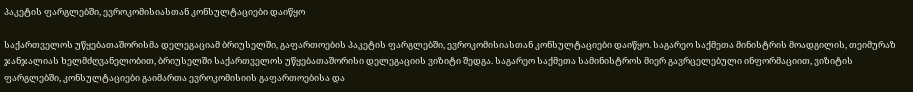პაკეტის ფარგლებში, ევროკომისიასთან კონსულტაციები დაიწყო

საქართველოს უწყებათაშორისმა დელეგაციამ ბრიუსელში, გაფართოების პაკეტის ფარგლებში, ევროკომისიასთან კონსულტაციები დაიწყო. საგარეო საქმეთა მინისტრის მოადგილის, თეიმურაზ ჯანჯალიას ხელმძღვანელობით, ბრიუსელში საქართველოს უწყებათაშორისი დელეგაციის ვიზიტი შედგა. საგარეო საქმეთა სამინისტროს მიერ გავრცელებული ინფორმაციით, ვიზიტის ფარგლებში, კონსულტაციები გაიმართა ევროკომისიის გაფართოებისა და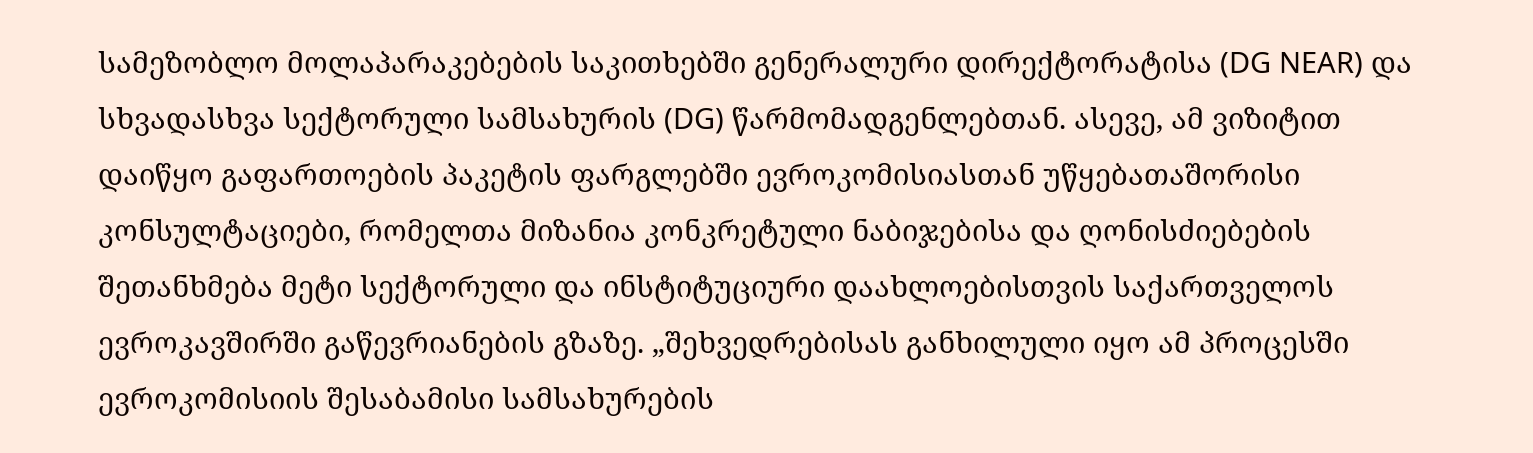სამეზობლო მოლაპარაკებების საკითხებში გენერალური დირექტორატისა (DG NEAR) და სხვადასხვა სექტორული სამსახურის (DG) წარმომადგენლებთან. ასევე, ამ ვიზიტით დაიწყო გაფართოების პაკეტის ფარგლებში ევროკომისიასთან უწყებათაშორისი კონსულტაციები, რომელთა მიზანია კონკრეტული ნაბიჯებისა და ღონისძიებების შეთანხმება მეტი სექტორული და ინსტიტუციური დაახლოებისთვის საქართველოს ევროკავშირში გაწევრიანების გზაზე. „შეხვედრებისას განხილული იყო ამ პროცესში ევროკომისიის შესაბამისი სამსახურების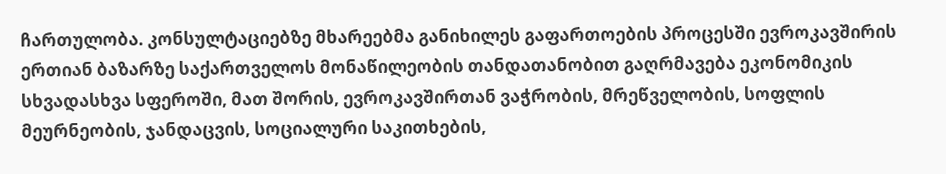ჩართულობა. კონსულტაციებზე მხარეებმა განიხილეს გაფართოების პროცესში ევროკავშირის ერთიან ბაზარზე საქართველოს მონაწილეობის თანდათანობით გაღრმავება ეკონომიკის სხვადასხვა სფეროში, მათ შორის, ევროკავშირთან ვაჭრობის, მრეწველობის, სოფლის მეურნეობის, ჯანდაცვის, სოციალური საკითხების,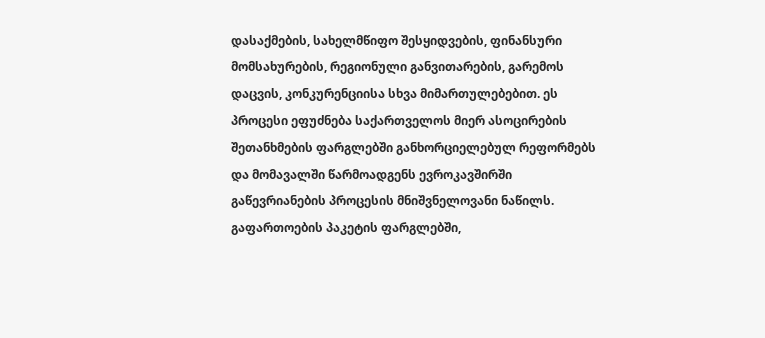დასაქმების, სახელმწიფო შესყიდვების, ფინანსური მომსახურების, რეგიონული განვითარების, გარემოს დაცვის, კონკურენციისა სხვა მიმართულებებით. ეს პროცესი ეფუძნება საქართველოს მიერ ასოცირების შეთანხმების ფარგლებში განხორციელებულ რეფორმებს და მომავალში წარმოადგენს ევროკავშირში გაწევრიანების პროცესის მნიშვნელოვანი ნაწილს. გაფართოების პაკეტის ფარგლებში,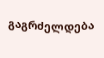გაგრძელდება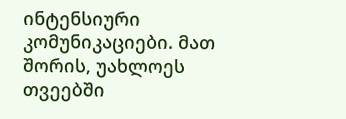ინტენსიური კომუნიკაციები. მათ შორის, უახლოეს თვეებში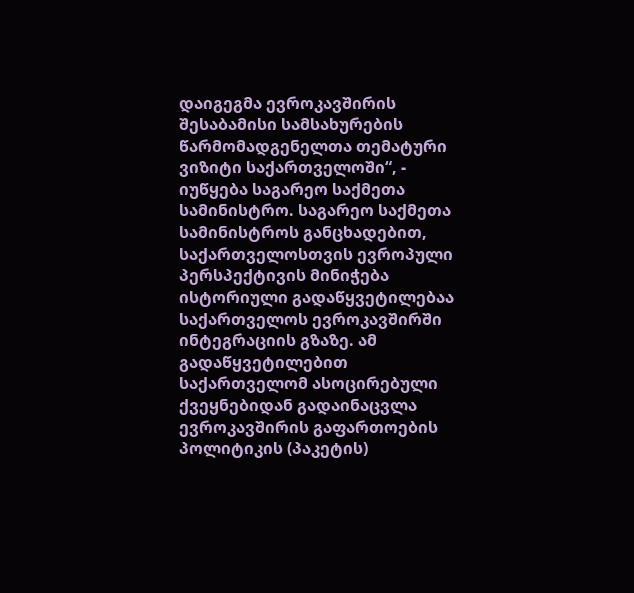დაიგეგმა ევროკავშირის შესაბამისი სამსახურების წარმომადგენელთა თემატური ვიზიტი საქართველოში“, - იუწყება საგარეო საქმეთა სამინისტრო. საგარეო საქმეთა სამინისტროს განცხადებით, საქართველოსთვის ევროპული პერსპექტივის მინიჭება ისტორიული გადაწყვეტილებაა საქართველოს ევროკავშირში ინტეგრაციის გზაზე. ამ გადაწყვეტილებით საქართველომ ასოცირებული ქვეყნებიდან გადაინაცვლა ევროკავშირის გაფართოების პოლიტიკის (პაკეტის)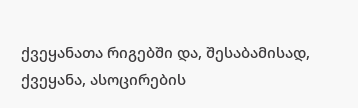ქვეყანათა რიგებში და, შესაბამისად, ქვეყანა, ასოცირების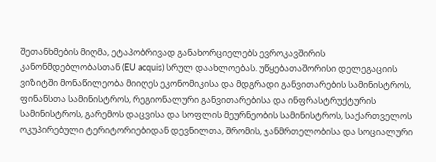შეთანხმების მიღმა, ეტაპობრივად განახორციელებს ევროკავშირის კანონმდებლობასთან (EU acquis) სრულ დაახლოებას. უწყებათაშორისი დელეგაციის ვიზიტში მონაწილეობა მიიღეს ეკონომიკისა და მდგრადი განვითარების სამინისტროს, ფინანსთა სამინისტროს, რეგიონალური განვითარებისა და ინფრასტრუქტურის სამინისტროს, გარემოს დაცვისა და სოფლის მეურნეობის სამინისტროს, საქართველოს ოკუპირებული ტერიტორიებიდან დევნილთა, შრომის, ჯანმრთელობისა და სოციალური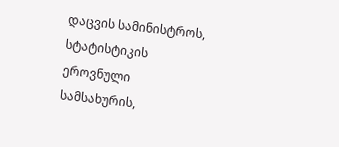დაცვის სამინისტროს, სტატისტიკის ეროვნული სამსახურის,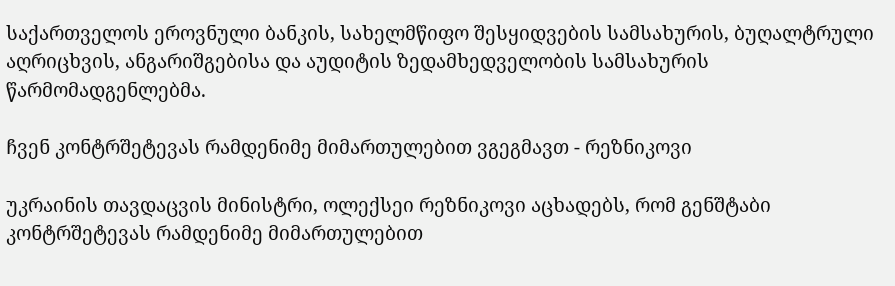საქართველოს ეროვნული ბანკის, სახელმწიფო შესყიდვების სამსახურის, ბუღალტრული აღრიცხვის, ანგარიშგებისა და აუდიტის ზედამხედველობის სამსახურის წარმომადგენლებმა.

ჩვენ კონტრშეტევას რამდენიმე მიმართულებით ვგეგმავთ - რეზნიკოვი

უკრაინის თავდაცვის მინისტრი, ოლექსეი რეზნიკოვი აცხადებს, რომ გენშტაბი კონტრშეტევას რამდენიმე მიმართულებით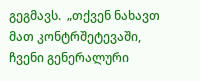გეგმავს.  „თქვენ ნახავთ მათ კონტრშეტევაში, ჩვენი გენერალური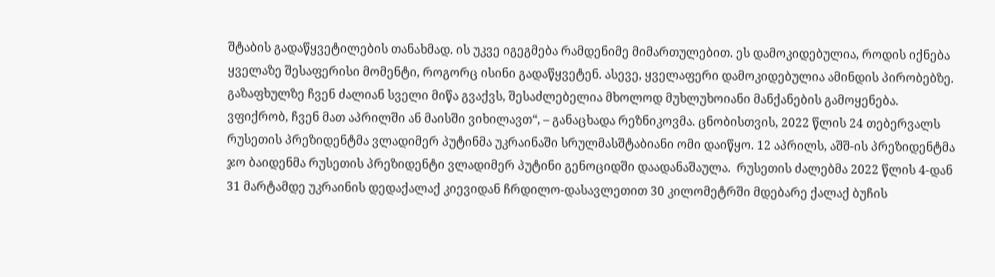შტაბის გადაწყვეტილების თანახმად. ის უკვე იგეგმება რამდენიმე მიმართულებით. ეს დამოკიდებულია, როდის იქნება ყველაზე შესაფერისი მომენტი, როგორც ისინი გადაწყვეტენ. ასევე, ყველაფერი დამოკიდებულია ამინდის პირობებზე. გაზაფხულზე ჩვენ ძალიან სველი მიწა გვაქვს, შესაძლებელია მხოლოდ მუხლუხოიანი მანქანების გამოყენება. ვფიქრობ, ჩვენ მათ აპრილში ან მაისში ვიხილავთ“, – განაცხადა რეზნიკოვმა. ცნობისთვის, 2022 წლის 24 თებერვალს რუსეთის პრეზიდენტმა ვლადიმერ პუტინმა უკრაინაში სრულმასშტაბიანი ომი დაიწყო. 12 აპრილს, აშშ-ის პრეზიდენტმა ჯო ბაიდენმა რუსეთის პრეზიდენტი ვლადიმერ პუტინი გენოციდში დაადანაშაულა.  რუსეთის ძალებმა 2022 წლის 4-დან 31 მარტამდე უკრაინის დედაქალაქ კიევიდან ჩრდილო-დასავლეთით 30 კილომეტრში მდებარე ქალაქ ბუჩის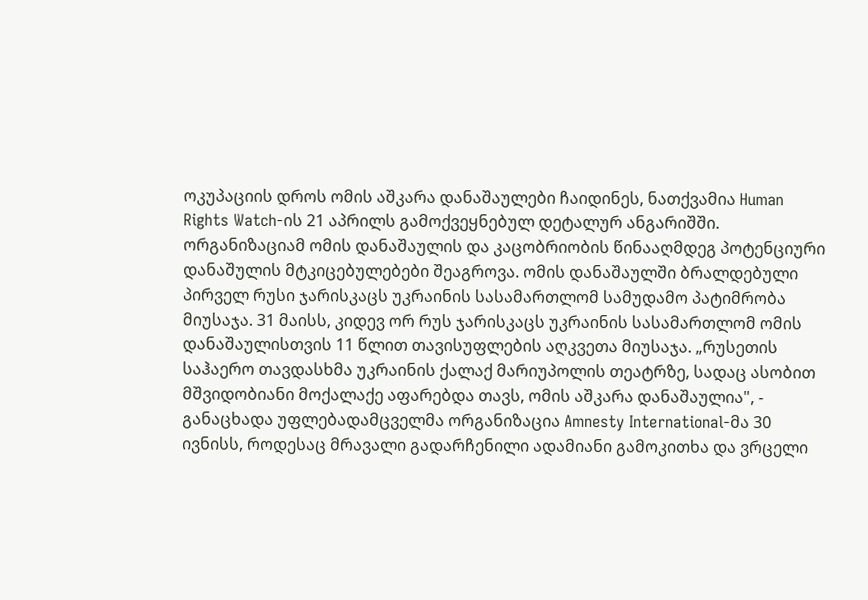ოკუპაციის დროს ომის აშკარა დანაშაულები ჩაიდინეს, ნათქვამია Human Rights Watch-ის 21 აპრილს გამოქვეყნებულ დეტალურ ანგარიშში. ორგანიზაციამ ომის დანაშაულის და კაცობრიობის წინააღმდეგ პოტენციური დანაშულის მტკიცებულებები შეაგროვა. ომის დანაშაულში ბრალდებული პირველ რუსი ჯარისკაცს უკრაინის სასამართლომ სამუდამო პატიმრობა მიუსაჯა. 31 მაისს, კიდევ ორ რუს ჯარისკაცს უკრაინის სასამართლომ ომის დანაშაულისთვის 11 წლით თავისუფლების აღკვეთა მიუსაჯა. „რუსეთის საჰაერო თავდასხმა უკრაინის ქალაქ მარიუპოლის თეატრზე, სადაც ასობით მშვიდობიანი მოქალაქე აფარებდა თავს, ომის აშკარა დანაშაულია", - განაცხადა უფლებადამცველმა ორგანიზაცია Amnesty International-მა 30 ივნისს, როდესაც მრავალი გადარჩენილი ადამიანი გამოკითხა და ვრცელი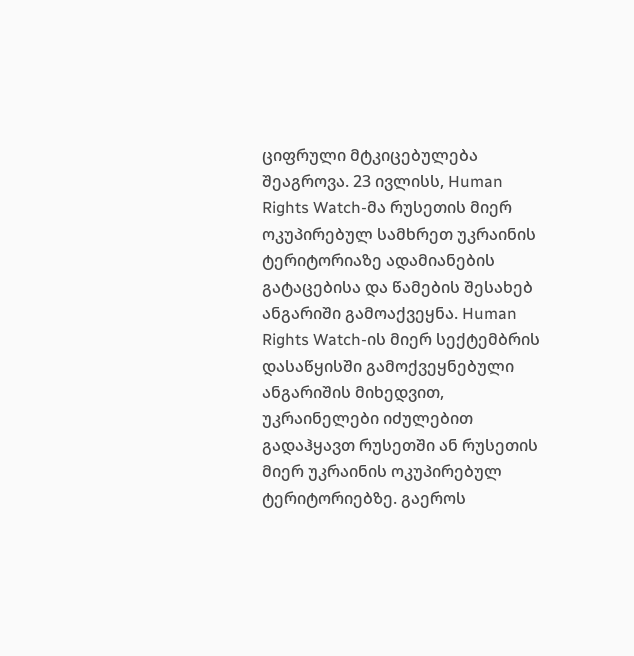ციფრული მტკიცებულება შეაგროვა. 23 ივლისს, Human Rights Watch-მა რუსეთის მიერ ოკუპირებულ სამხრეთ უკრაინის ტერიტორიაზე ადამიანების გატაცებისა და წამების შესახებ ანგარიში გამოაქვეყნა. Human Rights Watch-ის მიერ სექტემბრის დასაწყისში გამოქვეყნებული ანგარიშის მიხედვით, უკრაინელები იძულებით გადაჰყავთ რუსეთში ან რუსეთის მიერ უკრაინის ოკუპირებულ ტერიტორიებზე. გაეროს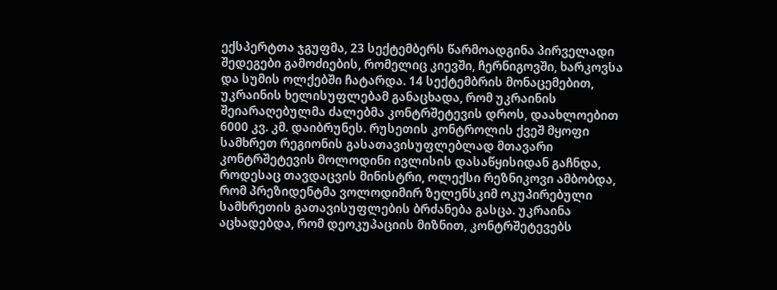ექსპერტთა ჯგუფმა, 23 სექტემბერს წარმოადგინა პირველადი შედეგები გამოძიების, რომელიც კიევში, ჩერნიგოვში, ხარკოვსა და სუმის ოლქებში ჩატარდა. 14 სექტემბრის მონაცემებით, უკრაინის ხელისუფლებამ განაცხადა, რომ უკრაინის შეიარაღებულმა ძალებმა კონტრშეტევის დროს, დაახლოებით 6000 კვ. კმ. დაიბრუნეს. რუსეთის კონტროლის ქვეშ მყოფი სამხრეთ რეგიონის გასათავისუფლებლად მთავარი კონტრშეტევის მოლოდინი ივლისის დასაწყისიდან გაჩნდა, როდესაც თავდაცვის მინისტრი, ოლექსი რეზნიკოვი ამბობდა, რომ პრეზიდენტმა ვოლოდიმირ ზელენსკიმ ოკუპირებული სამხრეთის გათავისუფლების ბრძანება გასცა. უკრაინა აცხადებდა, რომ დეოკუპაციის მიზნით, კონტრშეტევებს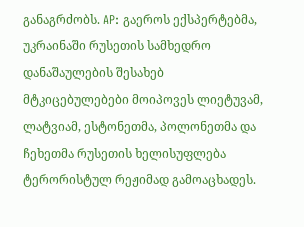განაგრძობს. AP: გაეროს ექსპერტებმა, უკრაინაში რუსეთის სამხედრო დანაშაულების შესახებ მტკიცებულებები მოიპოვეს ლიეტუვამ, ლატვიამ, ესტონეთმა, პოლონეთმა და ჩეხეთმა რუსეთის ხელისუფლება ტერორისტულ რეჟიმად გამოაცხადეს.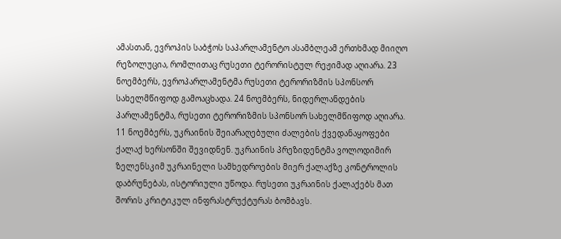ამასთან, ევროპის საბჭოს საპარლამენტო ასამბლეამ ერთხმად მიიღო რეზოლუცია, რომლითაც რუსეთი ტერორისტულ რეჟიმად აღიარა. 23 ნოემბერს, ევროპარლამენტმა რუსეთი ტერორიზმის სპონსორ სახელმწიფოდ გამოაცხადა. 24 ნოემბერს, ნიდერლანდების პარლამენტმა, რუსეთი ტერორიზმის სპონსორ სახელმწიფოდ აღიარა.  11 ნოემბერს, უკრაინის შეიარაღებული ძალების ქვედანაყოფები ქალაქ ხერსონში შევიდნენ. უკრაინის პრეზიდენტმა ვოლოდიმირ ზელენსკიმ უკრაინელი სამხედროების მიერ ქალაქზე კონტროლის დაბრუნებას, ისტორიული უწოდა. რუსეთი უკრაინის ქალაქებს მათ შორის კრიტიკულ ინფრასტრუქტურას ბომბავს.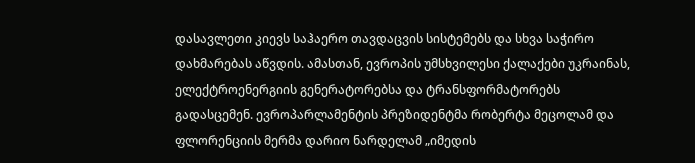დასავლეთი კიევს საჰაერო თავდაცვის სისტემებს და სხვა საჭირო დახმარებას აწვდის. ამასთან, ევროპის უმსხვილესი ქალაქები უკრაინას, ელექტროენერგიის გენერატორებსა და ტრანსფორმატორებს გადასცემენ. ევროპარლამენტის პრეზიდენტმა რობერტა მეცოლამ და ფლორენციის მერმა დარიო ნარდელამ „იმედის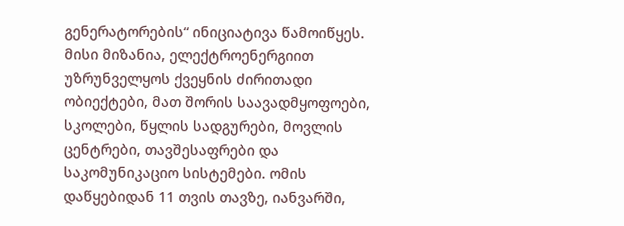გენერატორების“ ინიციატივა წამოიწყეს. მისი მიზანია, ელექტროენერგიით უზრუნველყოს ქვეყნის ძირითადი ობიექტები, მათ შორის საავადმყოფოები, სკოლები, წყლის სადგურები, მოვლის ცენტრები, თავშესაფრები და საკომუნიკაციო სისტემები. ომის დაწყებიდან 11 თვის თავზე, იანვარში,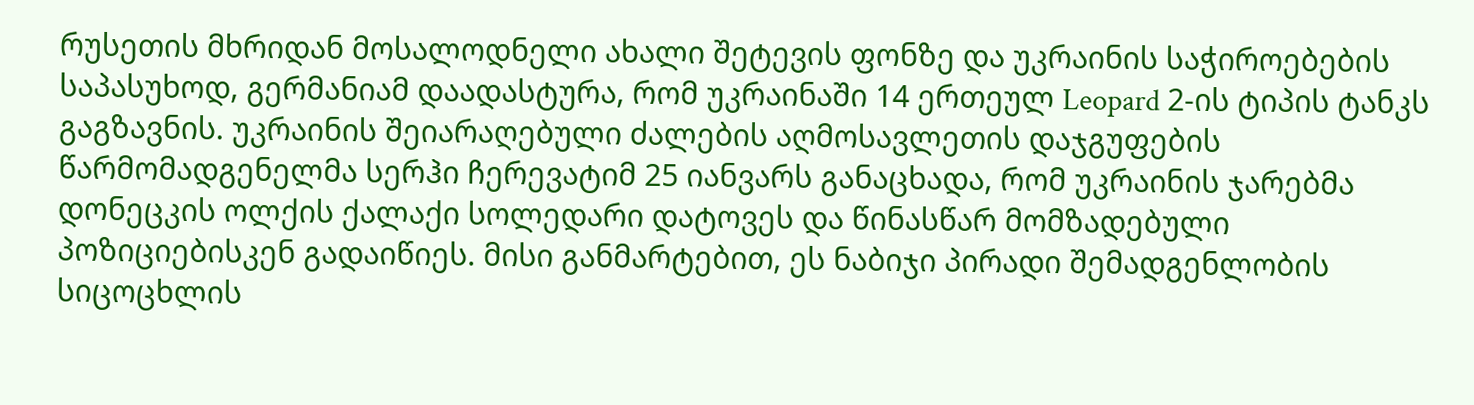რუსეთის მხრიდან მოსალოდნელი ახალი შეტევის ფონზე და უკრაინის საჭიროებების საპასუხოდ, გერმანიამ დაადასტურა, რომ უკრაინაში 14 ერთეულ Leopard 2-ის ტიპის ტანკს გაგზავნის. უკრაინის შეიარაღებული ძალების აღმოსავლეთის დაჯგუფების წარმომადგენელმა სერჰი ჩერევატიმ 25 იანვარს განაცხადა, რომ უკრაინის ჯარებმა დონეცკის ოლქის ქალაქი სოლედარი დატოვეს და წინასწარ მომზადებული პოზიციებისკენ გადაიწიეს. მისი განმარტებით, ეს ნაბიჯი პირადი შემადგენლობის სიცოცხლის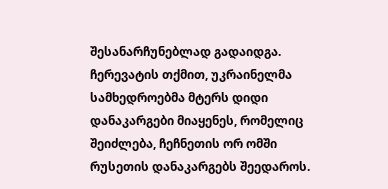შესანარჩუნებლად გადაიდგა. ჩერევატის თქმით, უკრაინელმა სამხედროებმა მტერს დიდი დანაკარგები მიაყენეს, რომელიც შეიძლება, ჩეჩნეთის ორ ომში რუსეთის დანაკარგებს შეედაროს.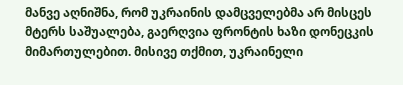მანვე აღნიშნა, რომ უკრაინის დამცველებმა არ მისცეს მტერს საშუალება, გაერღვია ფრონტის ხაზი დონეცკის მიმართულებით. მისივე თქმით, უკრაინელი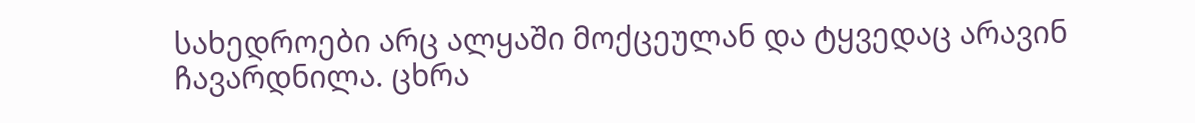სახედროები არც ალყაში მოქცეულან და ტყვედაც არავინ ჩავარდნილა. ცხრა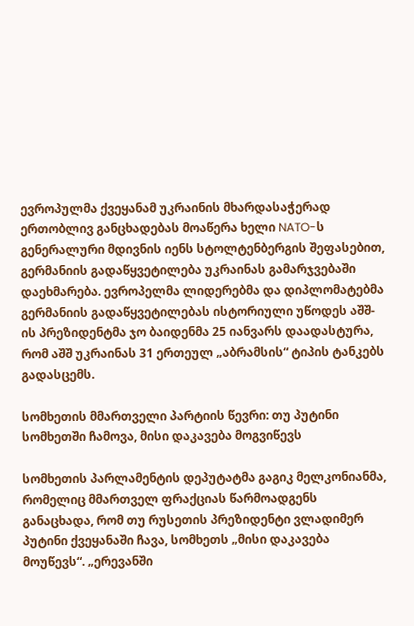ევროპულმა ქვეყანამ უკრაინის მხარდასაჭერად ერთობლივ განცხადებას მოაწერა ხელი NATO-ს გენერალური მდივნის იენს სტოლტენბერგის შეფასებით, გერმანიის გადაწყვეტილება უკრაინას გამარჯვებაში დაეხმარება. ევროპელმა ლიდერებმა და დიპლომატებმა გერმანიის გადაწყვეტილებას ისტორიული უწოდეს აშშ-ის პრეზიდენტმა ჯო ბაიდენმა 25 იანვარს დაადასტურა, რომ აშშ უკრაინას 31 ერთეულ „აბრამსის“ ტიპის ტანკებს გადასცემს.

სომხეთის მმართველი პარტიის წევრი: თუ პუტინი სომხეთში ჩამოვა, მისი დაკავება მოგვიწევს

სომხეთის პარლამენტის დეპუტატმა გაგიკ მელკონიანმა, რომელიც მმართველ ფრაქციას წარმოადგენს განაცხადა, რომ თუ რუსეთის პრეზიდენტი ვლადიმერ პუტინი ქვეყანაში ჩავა, სომხეთს „მისი დაკავება მოუწევს“. „ერევანში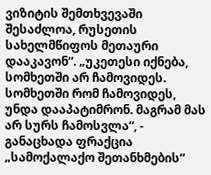ვიზიტის შემთხვევაში შესაძლოა, რუსეთის სახელმწიფოს მეთაური დააკავონ“. „უკეთესი იქნება, სომხეთში არ ჩამოვიდეს. სომხეთში რომ ჩამოვიდეს, უნდა დააპატიმრონ. მაგრამ მას არ სურს ჩამოსვლა“, - განაცხადა ფრაქცია „სამოქალაქო შეთანხმების“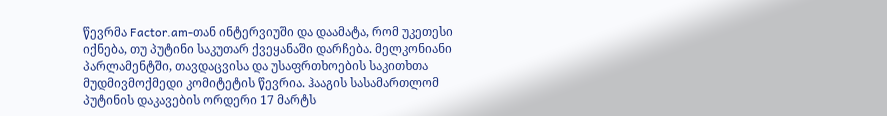წევრმა Factor.am-თან ინტერვიუში და დაამატა, რომ უკეთესი იქნება, თუ პუტინი საკუთარ ქვეყანაში დარჩება. მელკონიანი პარლამენტში, თავდაცვისა და უსაფრთხოების საკითხთა მუდმივმოქმედი კომიტეტის წევრია. ჰააგის სასამართლომ პუტინის დაკავების ორდერი 17 მარტს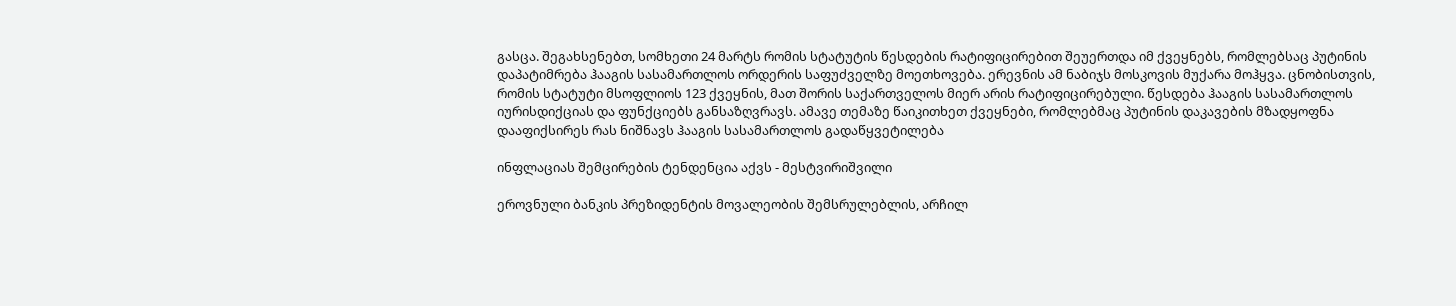გასცა. შეგახსენებთ, სომხეთი 24 მარტს რომის სტატუტის წესდების რატიფიცირებით შეუერთდა იმ ქვეყნებს, რომლებსაც პუტინის დაპატიმრება ჰააგის სასამართლოს ორდერის საფუძველზე მოეთხოვება. ერევნის ამ ნაბიჯს მოსკოვის მუქარა მოჰყვა. ცნობისთვის, რომის სტატუტი მსოფლიოს 123 ქვეყნის, მათ შორის საქართველოს მიერ არის რატიფიცირებული. წესდება ჰააგის სასამართლოს იურისდიქციას და ფუნქციებს განსაზღვრავს. ამავე თემაზე წაიკითხეთ ქვეყნები, რომლებმაც პუტინის დაკავების მზადყოფნა დააფიქსირეს რას ნიშნავს ჰააგის სასამართლოს გადაწყვეტილება

ინფლაციას შემცირების ტენდენცია აქვს - მესტვირიშვილი

ეროვნული ბანკის პრეზიდენტის მოვალეობის შემსრულებლის, არჩილ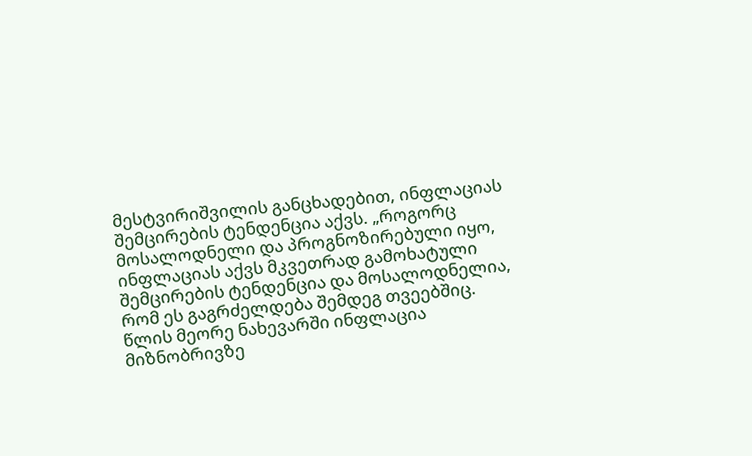მესტვირიშვილის განცხადებით, ინფლაციას შემცირების ტენდენცია აქვს. „როგორც მოსალოდნელი და პროგნოზირებული იყო, ინფლაციას აქვს მკვეთრად გამოხატული შემცირების ტენდენცია და მოსალოდნელია, რომ ეს გაგრძელდება შემდეგ თვეებშიც. წლის მეორე ნახევარში ინფლაცია მიზნობრივზე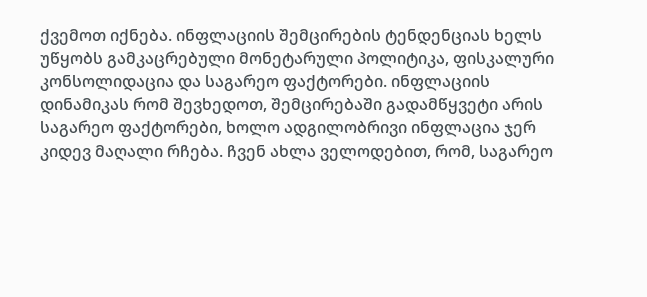ქვემოთ იქნება. ინფლაციის შემცირების ტენდენციას ხელს უწყობს გამკაცრებული მონეტარული პოლიტიკა, ფისკალური კონსოლიდაცია და საგარეო ფაქტორები. ინფლაციის დინამიკას რომ შევხედოთ, შემცირებაში გადამწყვეტი არის საგარეო ფაქტორები, ხოლო ადგილობრივი ინფლაცია ჯერ კიდევ მაღალი რჩება. ჩვენ ახლა ველოდებით, რომ, საგარეო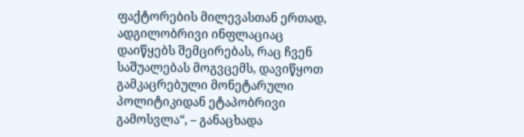ფაქტორების მილევასთან ერთად, ადგილობრივი ინფლაციაც დაიწყებს შემცირებას, რაც ჩვენ საშუალებას მოგვცემს, დავიწყოთ გამკაცრებული მონეტარული პოლიტიკიდან ეტაპობრივი გამოსვლა“, – განაცხადა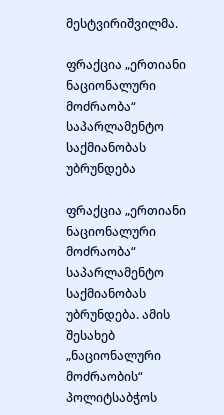მესტვირიშვილმა.

ფრაქცია „ერთიანი ნაციონალური მოძრაობა“ საპარლამენტო საქმიანობას უბრუნდება

ფრაქცია „ერთიანი ნაციონალური მოძრაობა“ საპარლამენტო საქმიანობას უბრუნდება. ამის შესახებ „ნაციონალური მოძრაობის“ პოლიტსაბჭოს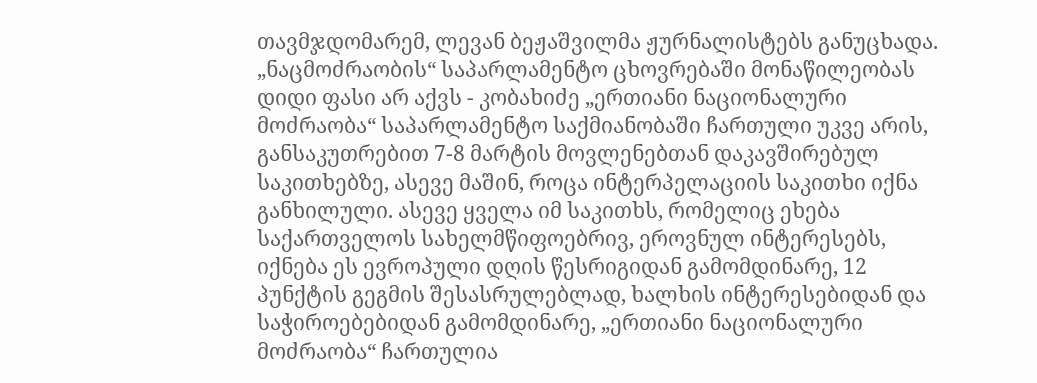თავმჯდომარემ, ლევან ბეჟაშვილმა ჟურნალისტებს განუცხადა. „ნაცმოძრაობის“ საპარლამენტო ცხოვრებაში მონაწილეობას დიდი ფასი არ აქვს - კობახიძე „ერთიანი ნაციონალური მოძრაობა“ საპარლამენტო საქმიანობაში ჩართული უკვე არის, განსაკუთრებით 7-8 მარტის მოვლენებთან დაკავშირებულ საკითხებზე, ასევე მაშინ, როცა ინტერპელაციის საკითხი იქნა განხილული. ასევე ყველა იმ საკითხს, რომელიც ეხება საქართველოს სახელმწიფოებრივ, ეროვნულ ინტერესებს, იქნება ეს ევროპული დღის წესრიგიდან გამომდინარე, 12 პუნქტის გეგმის შესასრულებლად, ხალხის ინტერესებიდან და საჭიროებებიდან გამომდინარე, „ერთიანი ნაციონალური მოძრაობა“ ჩართულია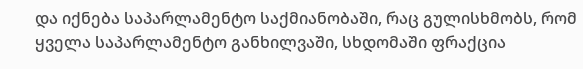და იქნება საპარლამენტო საქმიანობაში, რაც გულისხმობს, რომ ყველა საპარლამენტო განხილვაში, სხდომაში ფრაქცია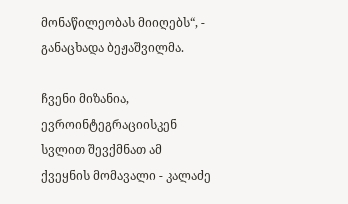მონაწილეობას მიიღებს“, - განაცხადა ბეჟაშვილმა.

ჩვენი მიზანია, ევროინტეგრაციისკენ სვლით შევქმნათ ამ ქვეყნის მომავალი - კალაძე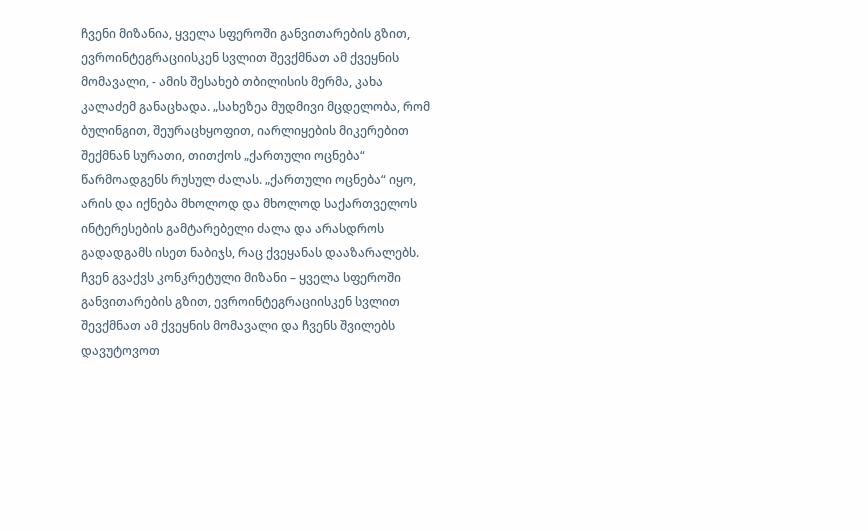ჩვენი მიზანია, ყველა სფეროში განვითარების გზით, ევროინტეგრაციისკენ სვლით შევქმნათ ამ ქვეყნის მომავალი, - ამის შესახებ თბილისის მერმა, კახა კალაძემ განაცხადა. „სახეზეა მუდმივი მცდელობა, რომ ბულინგით, შეურაცხყოფით, იარლიყების მიკერებით შექმნან სურათი, თითქოს „ქართული ოცნება“ წარმოადგენს რუსულ ძალას. „ქართული ოცნება“ იყო, არის და იქნება მხოლოდ და მხოლოდ საქართველოს ინტერესების გამტარებელი ძალა და არასდროს გადადგამს ისეთ ნაბიჯს, რაც ქვეყანას დააზარალებს. ჩვენ გვაქვს კონკრეტული მიზანი – ყველა სფეროში განვითარების გზით, ევროინტეგრაციისკენ სვლით შევქმნათ ამ ქვეყნის მომავალი და ჩვენს შვილებს დავუტოვოთ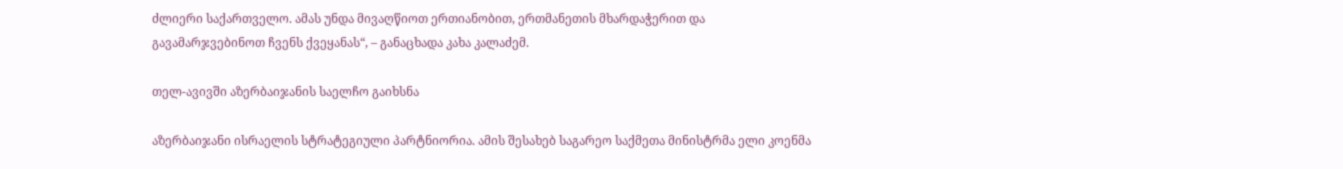ძლიერი საქართველო. ამას უნდა მივაღწიოთ ერთიანობით, ერთმანეთის მხარდაჭერით და გავამარჯვებინოთ ჩვენს ქვეყანას“, – განაცხადა კახა კალაძემ.

თელ-ავივში აზერბაიჯანის საელჩო გაიხსნა

აზერბაიჯანი ისრაელის სტრატეგიული პარტნიორია. ამის შესახებ საგარეო საქმეთა მინისტრმა ელი კოენმა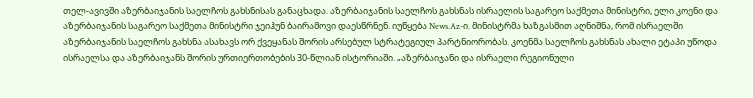თელ-ავივში აზერბაიჯანის საელჩოს გახსნისას განაცხადა. აზერბაიჯანის საელჩოს გახსნას ისრაელის საგარეო საქმეთა მინისტრი, ელი კოენი და აზერბაიჯანის საგარეო საქმეთა მინისტრი ჯეიჰუნ ბაირამოვი დაესწრნენ. იუწყება News.Az-ი. მინისტრმა ხაზგასმით აღნიშნა, რომ ისრაელში აზერბაიჯანის საელჩოს გახსნა ასახავს ორ ქვეყანას შორის არსებულ სტრატეგიულ პარტნიორობას. კოენმა საელჩოს გახსნას ახალი ეტაპი უწოდა ისრაელსა და აზერბაიჯანს შორის ურთიერთობების 30-წლიან ისტორიაში. „აზერბაიჯანი და ისრაელი რეგიონული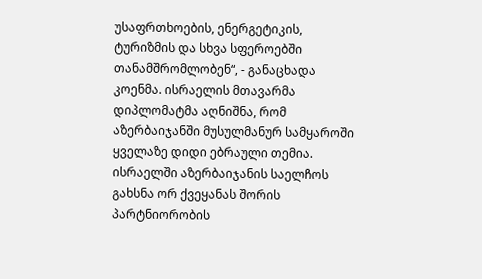უსაფრთხოების, ენერგეტიკის, ტურიზმის და სხვა სფეროებში თანამშრომლობენ“, - განაცხადა კოენმა. ისრაელის მთავარმა დიპლომატმა აღნიშნა, რომ აზერბაიჯანში მუსულმანურ სამყაროში ყველაზე დიდი ებრაული თემია. ისრაელში აზერბაიჯანის საელჩოს გახსნა ორ ქვეყანას შორის პარტნიორობის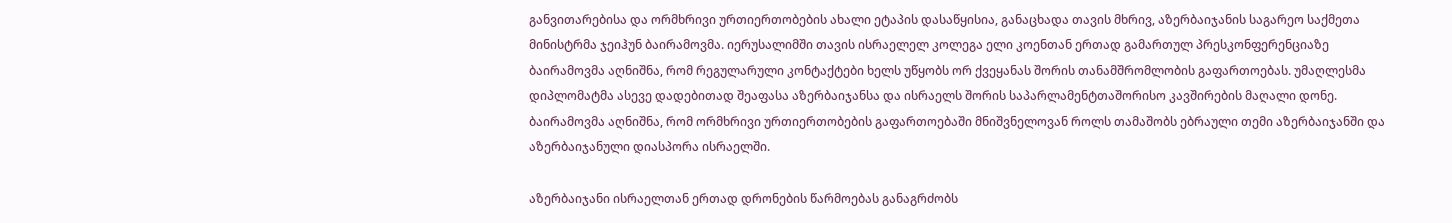განვითარებისა და ორმხრივი ურთიერთობების ახალი ეტაპის დასაწყისია, განაცხადა თავის მხრივ, აზერბაიჯანის საგარეო საქმეთა მინისტრმა ჯეიჰუნ ბაირამოვმა. იერუსალიმში თავის ისრაელელ კოლეგა ელი კოენთან ერთად გამართულ პრესკონფერენციაზე ბაირამოვმა აღნიშნა, რომ რეგულარული კონტაქტები ხელს უწყობს ორ ქვეყანას შორის თანამშრომლობის გაფართოებას. უმაღლესმა დიპლომატმა ასევე დადებითად შეაფასა აზერბაიჯანსა და ისრაელს შორის საპარლამენტთაშორისო კავშირების მაღალი დონე. ბაირამოვმა აღნიშნა, რომ ორმხრივი ურთიერთობების გაფართოებაში მნიშვნელოვან როლს თამაშობს ებრაული თემი აზერბაიჯანში და აზერბაიჯანული დიასპორა ისრაელში.

აზერბაიჯანი ისრაელთან ერთად დრონების წარმოებას განაგრძობს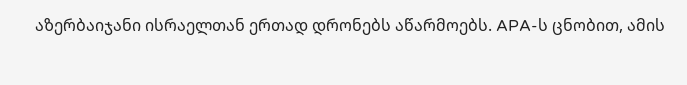აზერბაიჯანი ისრაელთან ერთად დრონებს აწარმოებს. APA-ს ცნობით, ამის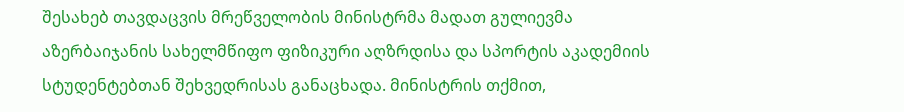შესახებ თავდაცვის მრეწველობის მინისტრმა მადათ გულიევმა აზერბაიჯანის სახელმწიფო ფიზიკური აღზრდისა და სპორტის აკადემიის სტუდენტებთან შეხვედრისას განაცხადა. მინისტრის თქმით,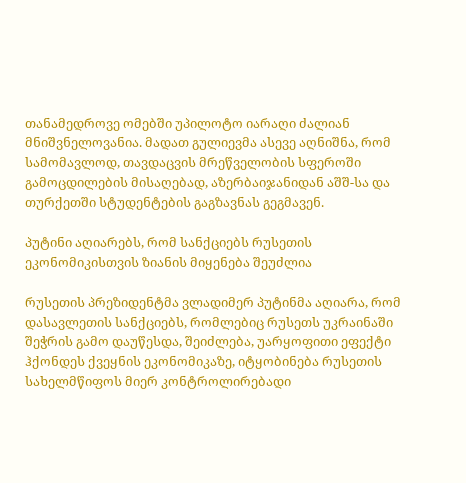თანამედროვე ომებში უპილოტო იარაღი ძალიან მნიშვნელოვანია. მადათ გულიევმა ასევე აღნიშნა, რომ სამომავლოდ, თავდაცვის მრეწველობის სფეროში გამოცდილების მისაღებად, აზერბაიჯანიდან აშშ-სა და თურქეთში სტუდენტების გაგზავნას გეგმავენ.

პუტინი აღიარებს, რომ სანქციებს რუსეთის ეკონომიკისთვის ზიანის მიყენება შეუძლია

რუსეთის პრეზიდენტმა ვლადიმერ პუტინმა აღიარა, რომ დასავლეთის სანქციებს, რომლებიც რუსეთს უკრაინაში შეჭრის გამო დაუწესდა, შეიძლება, უარყოფითი ეფექტი ჰქონდეს ქვეყნის ეკონომიკაზე, იტყობინება რუსეთის სახელმწიფოს მიერ კონტროლირებადი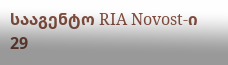სააგენტო RIA Novost-ი 29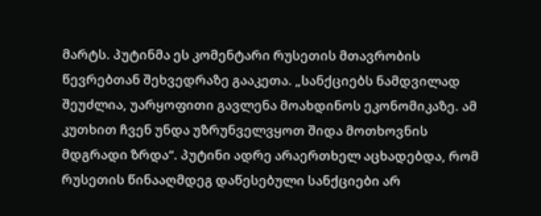მარტს. პუტინმა ეს კომენტარი რუსეთის მთავრობის წევრებთან შეხვედრაზე გააკეთა. „სანქციებს ნამდვილად შეუძლია, უარყოფითი გავლენა მოახდინოს ეკონომიკაზე. ამ კუთხით ჩვენ უნდა უზრუნველვყოთ შიდა მოთხოვნის მდგრადი ზრდა“. პუტინი ადრე არაერთხელ აცხადებდა, რომ რუსეთის წინააღმდეგ დაწესებული სანქციები არ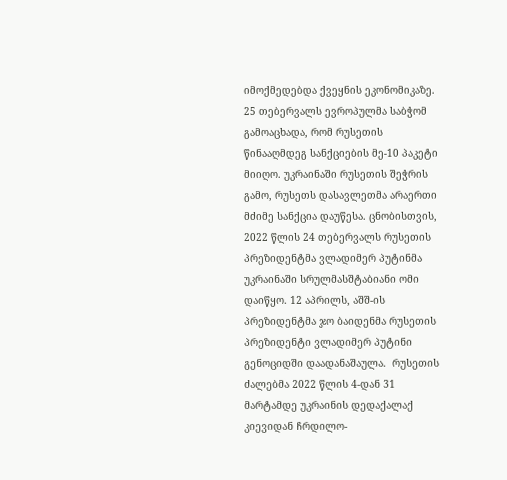იმოქმედებდა ქვეყნის ეკონომიკაზე. 25 თებერვალს ევროპულმა საბჭომ გამოაცხადა, რომ რუსეთის წინააღმდეგ სანქციების მე-10 პაკეტი მიიღო. უკრაინაში რუსეთის შეჭრის გამო, რუსეთს დასავლეთმა არაერთი მძიმე სანქცია დაუწესა. ცნობისთვის, 2022 წლის 24 თებერვალს რუსეთის პრეზიდენტმა ვლადიმერ პუტინმა უკრაინაში სრულმასშტაბიანი ომი დაიწყო. 12 აპრილს, აშშ-ის პრეზიდენტმა ჯო ბაიდენმა რუსეთის პრეზიდენტი ვლადიმერ პუტინი გენოციდში დაადანაშაულა.  რუსეთის ძალებმა 2022 წლის 4-დან 31 მარტამდე უკრაინის დედაქალაქ კიევიდან ჩრდილო-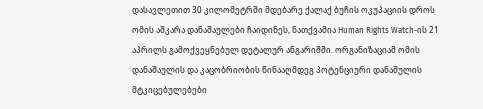დასავლეთით 30 კილომეტრში მდებარე ქალაქ ბუჩის ოკუპაციის დროს ომის აშკარა დანაშაულები ჩაიდინეს, ნათქვამია Human Rights Watch-ის 21 აპრილს გამოქვეყნებულ დეტალურ ანგარიშში. ორგანიზაციამ ომის დანაშაულის და კაცობრიობის წინააღმდეგ პოტენციური დანაშულის მტკიცებულებები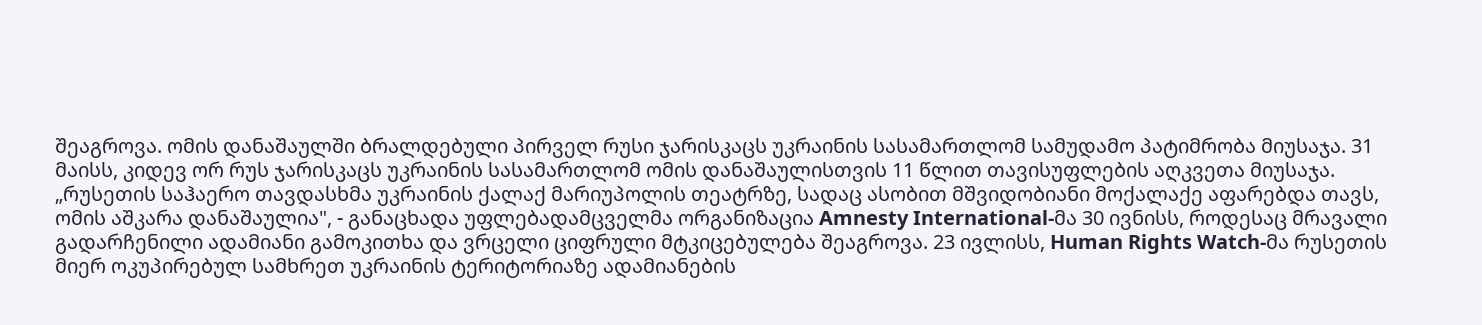შეაგროვა. ომის დანაშაულში ბრალდებული პირველ რუსი ჯარისკაცს უკრაინის სასამართლომ სამუდამო პატიმრობა მიუსაჯა. 31 მაისს, კიდევ ორ რუს ჯარისკაცს უკრაინის სასამართლომ ომის დანაშაულისთვის 11 წლით თავისუფლების აღკვეთა მიუსაჯა. „რუსეთის საჰაერო თავდასხმა უკრაინის ქალაქ მარიუპოლის თეატრზე, სადაც ასობით მშვიდობიანი მოქალაქე აფარებდა თავს, ომის აშკარა დანაშაულია", - განაცხადა უფლებადამცველმა ორგანიზაცია Amnesty International-მა 30 ივნისს, როდესაც მრავალი გადარჩენილი ადამიანი გამოკითხა და ვრცელი ციფრული მტკიცებულება შეაგროვა. 23 ივლისს, Human Rights Watch-მა რუსეთის მიერ ოკუპირებულ სამხრეთ უკრაინის ტერიტორიაზე ადამიანების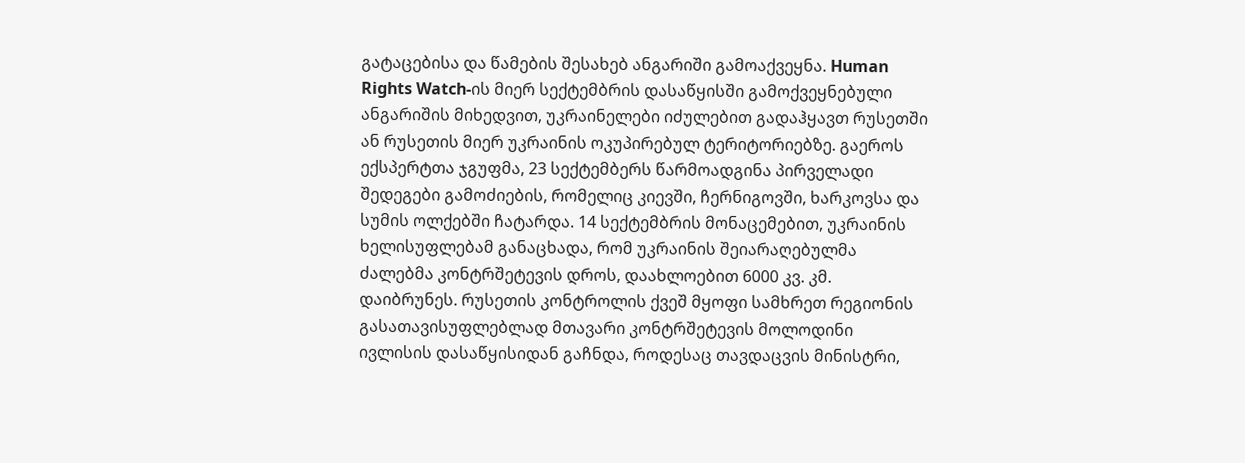გატაცებისა და წამების შესახებ ანგარიში გამოაქვეყნა. Human Rights Watch-ის მიერ სექტემბრის დასაწყისში გამოქვეყნებული ანგარიშის მიხედვით, უკრაინელები იძულებით გადაჰყავთ რუსეთში ან რუსეთის მიერ უკრაინის ოკუპირებულ ტერიტორიებზე. გაეროს ექსპერტთა ჯგუფმა, 23 სექტემბერს წარმოადგინა პირველადი შედეგები გამოძიების, რომელიც კიევში, ჩერნიგოვში, ხარკოვსა და სუმის ოლქებში ჩატარდა. 14 სექტემბრის მონაცემებით, უკრაინის ხელისუფლებამ განაცხადა, რომ უკრაინის შეიარაღებულმა ძალებმა კონტრშეტევის დროს, დაახლოებით 6000 კვ. კმ. დაიბრუნეს. რუსეთის კონტროლის ქვეშ მყოფი სამხრეთ რეგიონის გასათავისუფლებლად მთავარი კონტრშეტევის მოლოდინი ივლისის დასაწყისიდან გაჩნდა, როდესაც თავდაცვის მინისტრი,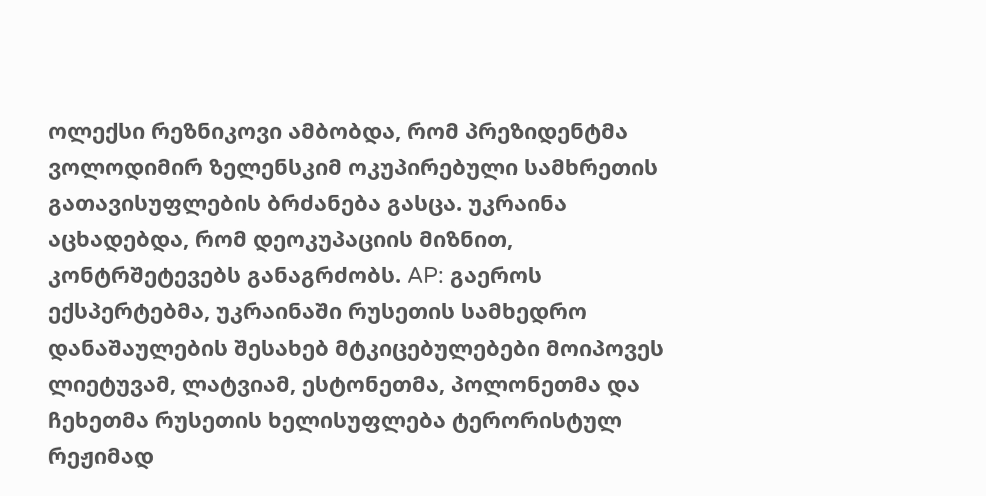ოლექსი რეზნიკოვი ამბობდა, რომ პრეზიდენტმა ვოლოდიმირ ზელენსკიმ ოკუპირებული სამხრეთის გათავისუფლების ბრძანება გასცა. უკრაინა აცხადებდა, რომ დეოკუპაციის მიზნით, კონტრშეტევებს განაგრძობს. AP: გაეროს ექსპერტებმა, უკრაინაში რუსეთის სამხედრო დანაშაულების შესახებ მტკიცებულებები მოიპოვეს ლიეტუვამ, ლატვიამ, ესტონეთმა, პოლონეთმა და ჩეხეთმა რუსეთის ხელისუფლება ტერორისტულ რეჟიმად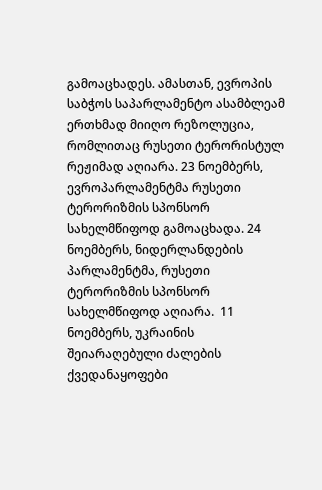გამოაცხადეს. ამასთან, ევროპის საბჭოს საპარლამენტო ასამბლეამ ერთხმად მიიღო რეზოლუცია, რომლითაც რუსეთი ტერორისტულ რეჟიმად აღიარა. 23 ნოემბერს, ევროპარლამენტმა რუსეთი ტერორიზმის სპონსორ სახელმწიფოდ გამოაცხადა. 24 ნოემბერს, ნიდერლანდების პარლამენტმა, რუსეთი ტერორიზმის სპონსორ სახელმწიფოდ აღიარა.  11 ნოემბერს, უკრაინის შეიარაღებული ძალების ქვედანაყოფები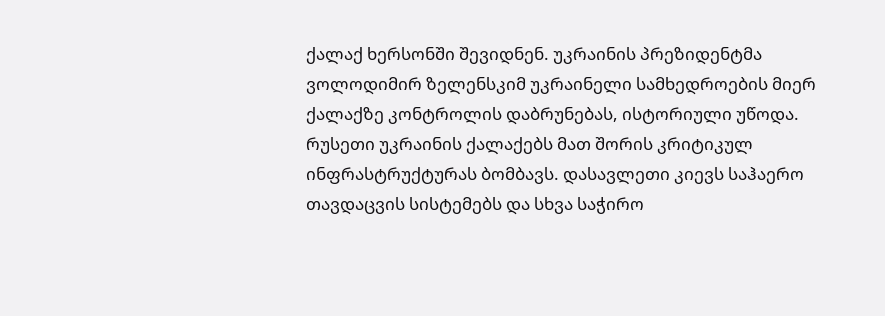ქალაქ ხერსონში შევიდნენ. უკრაინის პრეზიდენტმა ვოლოდიმირ ზელენსკიმ უკრაინელი სამხედროების მიერ ქალაქზე კონტროლის დაბრუნებას, ისტორიული უწოდა. რუსეთი უკრაინის ქალაქებს მათ შორის კრიტიკულ ინფრასტრუქტურას ბომბავს. დასავლეთი კიევს საჰაერო თავდაცვის სისტემებს და სხვა საჭირო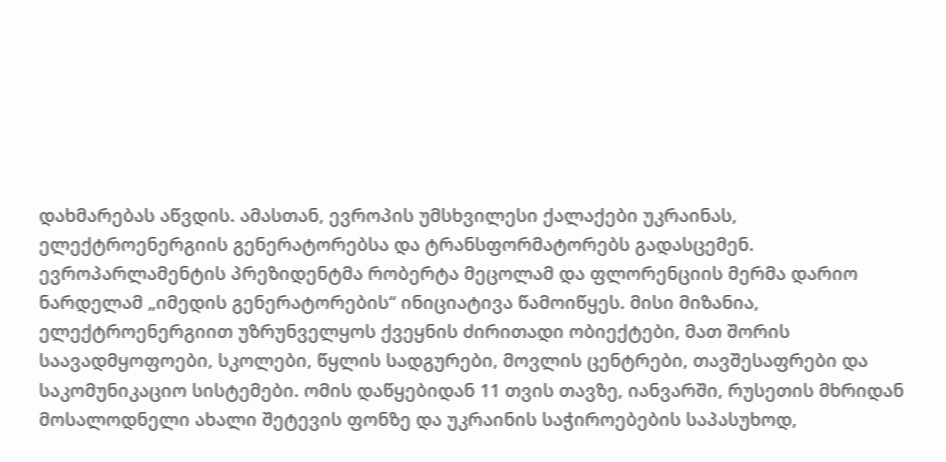დახმარებას აწვდის. ამასთან, ევროპის უმსხვილესი ქალაქები უკრაინას, ელექტროენერგიის გენერატორებსა და ტრანსფორმატორებს გადასცემენ. ევროპარლამენტის პრეზიდენტმა რობერტა მეცოლამ და ფლორენციის მერმა დარიო ნარდელამ „იმედის გენერატორების“ ინიციატივა წამოიწყეს. მისი მიზანია, ელექტროენერგიით უზრუნველყოს ქვეყნის ძირითადი ობიექტები, მათ შორის საავადმყოფოები, სკოლები, წყლის სადგურები, მოვლის ცენტრები, თავშესაფრები და საკომუნიკაციო სისტემები. ომის დაწყებიდან 11 თვის თავზე, იანვარში, რუსეთის მხრიდან მოსალოდნელი ახალი შეტევის ფონზე და უკრაინის საჭიროებების საპასუხოდ,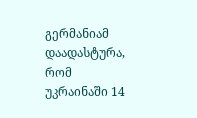გერმანიამ დაადასტურა, რომ უკრაინაში 14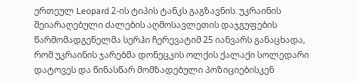ერთეულ Leopard 2-ის ტიპის ტანკს გაგზავნის. უკრაინის შეიარაღებული ძალების აღმოსავლეთის დაჯგუფების წარმომადგენელმა სერჰი ჩერევატიმ 25 იანვარს განაცხადა, რომ უკრაინის ჯარებმა დონეცკის ოლქის ქალაქი სოლედარი დატოვეს და წინასწარ მომზადებული პოზიციებისკენ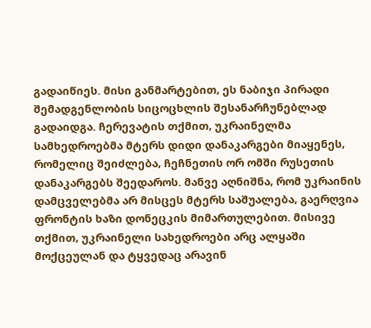გადაიწიეს. მისი განმარტებით, ეს ნაბიჯი პირადი შემადგენლობის სიცოცხლის შესანარჩუნებლად გადაიდგა. ჩერევატის თქმით, უკრაინელმა სამხედროებმა მტერს დიდი დანაკარგები მიაყენეს, რომელიც შეიძლება, ჩეჩნეთის ორ ომში რუსეთის დანაკარგებს შეედაროს. მანვე აღნიშნა, რომ უკრაინის დამცველებმა არ მისცეს მტერს საშუალება, გაერღვია ფრონტის ხაზი დონეცკის მიმართულებით. მისივე თქმით, უკრაინელი სახედროები არც ალყაში მოქცეულან და ტყვედაც არავინ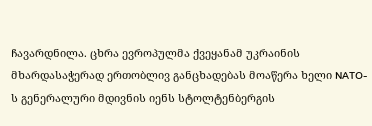ჩავარდნილა. ცხრა ევროპულმა ქვეყანამ უკრაინის მხარდასაჭერად ერთობლივ განცხადებას მოაწერა ხელი NATO-ს გენერალური მდივნის იენს სტოლტენბერგის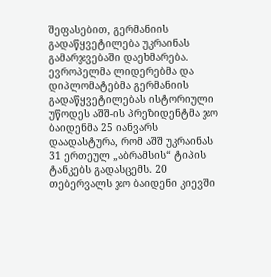შეფასებით, გერმანიის გადაწყვეტილება უკრაინას გამარჯვებაში დაეხმარება. ევროპელმა ლიდერებმა და დიპლომატებმა გერმანიის გადაწყვეტილებას ისტორიული უწოდეს აშშ-ის პრეზიდენტმა ჯო ბაიდენმა 25 იანვარს დაადასტურა, რომ აშშ უკრაინას 31 ერთეულ „აბრამსის“ ტიპის ტანკებს გადასცემს. 20 თებერვალს ჯო ბაიდენი კიევში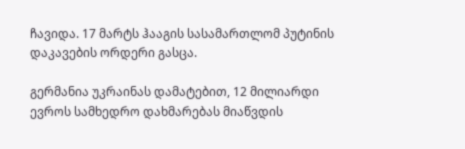ჩავიდა. 17 მარტს ჰააგის სასამართლომ პუტინის დაკავების ორდერი გასცა.

გერმანია უკრაინას დამატებით, 12 მილიარდი ევროს სამხედრო დახმარებას მიაწვდის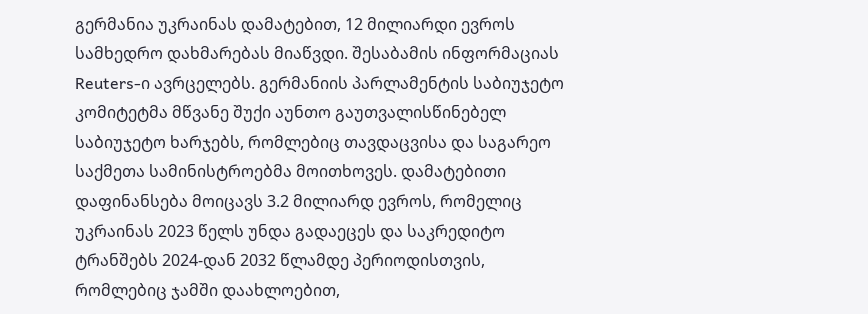გერმანია უკრაინას დამატებით, 12 მილიარდი ევროს სამხედრო დახმარებას მიაწვდი. შესაბამის ინფორმაციას Reuters-ი ავრცელებს. გერმანიის პარლამენტის საბიუჯეტო კომიტეტმა მწვანე შუქი აუნთო გაუთვალისწინებელ საბიუჯეტო ხარჯებს, რომლებიც თავდაცვისა და საგარეო საქმეთა სამინისტროებმა მოითხოვეს. დამატებითი დაფინანსება მოიცავს 3.2 მილიარდ ევროს, რომელიც უკრაინას 2023 წელს უნდა გადაეცეს და საკრედიტო ტრანშებს 2024-დან 2032 წლამდე პერიოდისთვის, რომლებიც ჯამში დაახლოებით,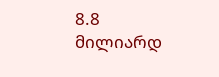8.8 მილიარდ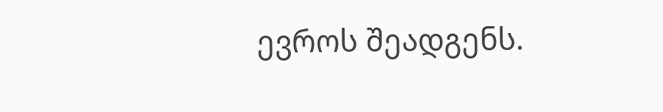ევროს შეადგენს.